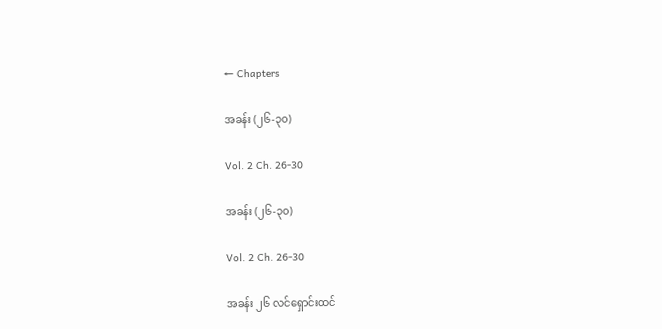← Chapters

အခန်း (၂၆-၃၀)

Vol. 2 Ch. 26-30

အခန်း (၂၆-၃၀)

Vol. 2 Ch. 26-30

အခန်း ၂၆ လင်ရှောင်းထင်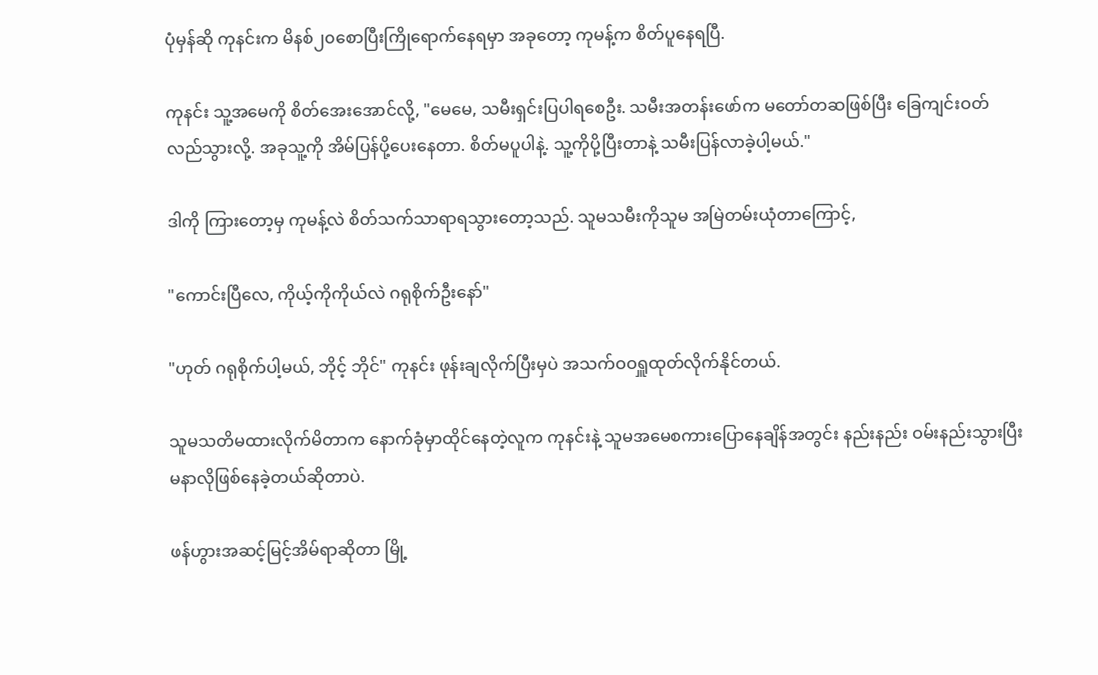ပုံမှန်ဆို ကုနင်းက မိနစ်၂၀စောပြီးကြိုရောက်နေရမှာ အခုတော့ ကုမန့်က စိတ်ပူနေရပြီ.

ကုနင်း သူ့အမေကို စိတ်အေးအောင်လို့, "မေမေ, သမီးရှင်းပြပါရစေဦး. သမီးအတန်းဖော်က မတော်တဆဖြစ်ပြီး ခြေကျင်းဝတ်လည်သွားလို့. အခုသူ့ကို အိမ်ပြန်ပို့ပေးနေတာ. စိတ်မပူပါနဲ့. သူ့ကိုပို့ပြီးတာနဲ့ သမီးပြန်လာခဲ့ပါ့မယ်."

ဒါကို ကြားတော့မှ ကုမန့်လဲ စိတ်သက်သာရာရသွားတော့သည်. သူမသမီးကိုသူမ အမြဲတမ်းယုံတာကြောင့်,

"ကောင်းပြီလေ, ကိုယ့်ကိုကိုယ်လဲ ဂရုစိုက်ဦးနော်"

"ဟုတ် ဂရုစိုက်ပါ့မယ်, ဘိုင့် ဘိုင်" ကုနင်း ဖုန်းချလိုက်ပြီးမှပဲ အသက်ဝဝရှူထုတ်လိုက်နိုင်တယ်.

သူမသတိမထားလိုက်မိတာက နောက်ခုံမှာထိုင်နေတဲ့လူက ကုနင်းနဲ့ သူမအမေစကားပြောနေချိန်အတွင်း နည်းနည်း ဝမ်းနည်းသွားပြီး မနာလိုဖြစ်နေခဲ့တယ်ဆိုတာပဲ.

ဖန်ဟွားအဆင့်မြင့်အိမ်ရာဆိုတာ မြို့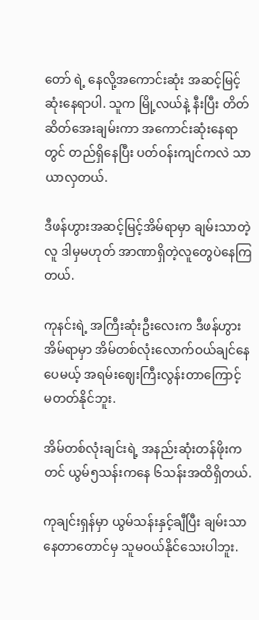တော် ရဲ့ နေလို့အကောင်းဆုံး အဆင့်မြင့်ဆုံးနေရာပါ. သူက မြို့လယ်နဲ့ နီးပြီး တိတ်ဆိတ်အေးချမ်းကာ အကောင်းဆုံးနေရာတွင် တည်ရှိနေပြီး ပတ်ဝန်းကျင်ကလဲ သာယာလှတယ်.

ဒီဖန်ဟွားအဆင့်မြင့်အိမ်ရာမှာ ချမ်းသာတဲ့လူ ဒါမှမဟုတ် အာဏာရှိတဲ့လူတွေပဲနေကြတယ်.

ကုနင်းရဲ့ အကြီးဆုံးဦးလေးက ဒီဖန်ဟွားအိမ်ရာမှာ အိမ်တစ်လုံးလောက်ဝယ်ချင်နေပေမယ့် အရမ်းဈေးကြီးလွန်းတာကြောင့် မတတ်နိုင်ဘူး.

အိမ်တစ်လုံးချင်းရဲ့ အနည်းဆုံးတန်ဖိုးကတင် ယွမ်၅သန်းကနေ ၆သန်းအထိရှိတယ်.

ကုချင်းရှန်မှာ ယွမ်သန်းနှင့်ချီပြီး ချမ်းသာနေတာတောင်မှ သူမဝယ်နိုင်သေးပါဘူး.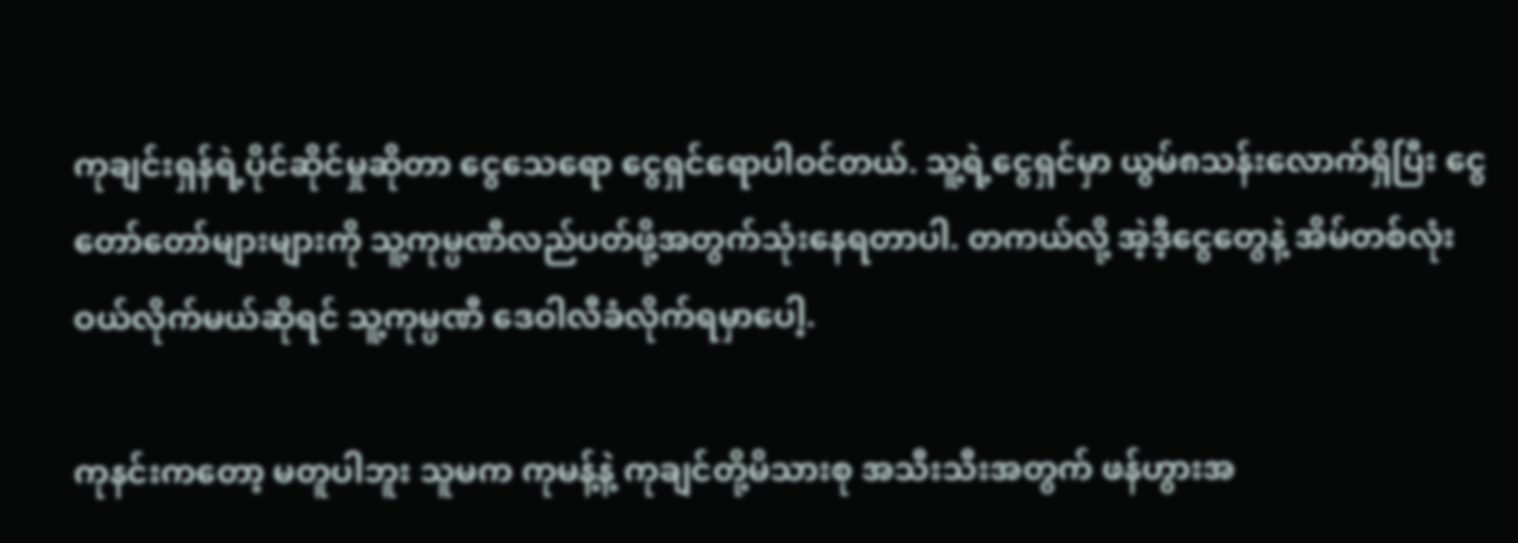ကုချင်းရှန်ရဲ့ပိုင်ဆိုင်မှုဆိုတာ ငွေသေရော ငွေရှင်ရောပါဝင်တယ်. သူ့ရဲ့ငွေရှင်မှာ ယွမ်၈သန်းလောက်ရှိပြီး ငွေတော်တော်များများကို သူ့ကုမ္ပဏီလည်ပတ်ဖို့အတွက်သုံးနေရတာပါ. တကယ်လို့ အဲ့ဒီ့ငွေတွေနဲ့ အိမ်တစ်လုံးဝယ်လိုက်မယ်ဆိုရင် သူ့ကုမ္ပဏီ ဒေဝါလီခံလိုက်ရမှာပေါ့.

ကုနင်းကတော့ မတူပါဘူး သူမက ကုမန့်နဲ့ ကုချင်တို့မိသားစု အသီးသီးအတွက် ဖန်ဟွားအ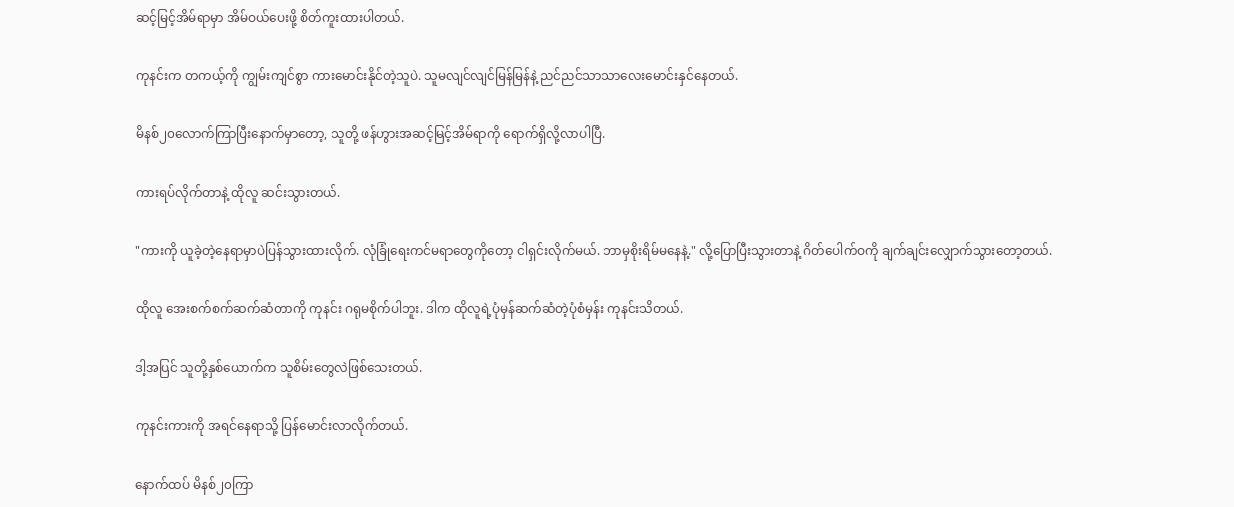ဆင့်မြင့်အိမ်ရာမှာ အိမ်ဝယ်ပေးဖို့ စိတ်ကူးထားပါတယ်.

ကုနင်းက တကယ့်ကို ကျွမ်းကျင်စွာ ကားမောင်းနိုင်တဲ့သူပဲ. သူမလျင်လျင်မြန်မြန်နဲ့ ညင်ညင်သာသာလေးမောင်းနှင်နေတယ်.

မိနစ်၂၀လောက်ကြာပြီးနောက်မှာတော့, သူတို့ ဖန်ဟွားအဆင့်မြင့်အိမ်ရာကို ရောက်ရှိလို့လာပါပြီ.

ကားရပ်လိုက်တာနဲ့ ထိုလူ ဆင်းသွားတယ်.

"ကားကို ယူခဲ့တဲ့နေရာမှာပဲပြန်သွားထားလိုက်. လုံခြုံရေးကင်မရာတွေကိုတော့ ငါရှင်းလိုက်မယ်. ဘာမှစိုးရိမ်မနေနဲ့." လို့ပြောပြီးသွားတာနဲ့ ဂိတ်ပေါက်ဝကို ချက်ချင်းလျှောက်သွားတော့တယ်.

ထိုလူ အေးစက်စက်ဆက်ဆံတာကို ကုနင်း ဂရုမစိုက်ပါဘူး. ဒါက ထိုလူရဲ့ပုံမှန်ဆက်ဆံတဲ့ပုံစံမှန်း ကုနင်းသိတယ်.

ဒါ့အပြင် သူတို့နှစ်ယောက်က သူစိမ်းတွေလဲဖြစ်သေးတယ်.

ကုနင်းကားကို အရင်နေရာသို့ ပြန်မောင်းလာလိုက်တယ်.

နောက်ထပ် မိနစ်၂၀ကြာ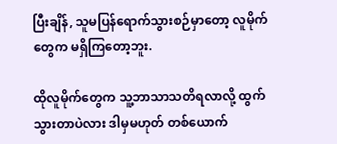ပြီးချိန်, သူမပြန်ရောက်သွားစဉ်မှာတော့ လူမိုက်တွေက မရှိကြတော့ဘူး.

ထိုလူမိုက်တွေက သူ့ဘာသာသတိရလာလို့ ထွက်သွားတာပဲလား ဒါမှမဟုတ် တစ်ယောက်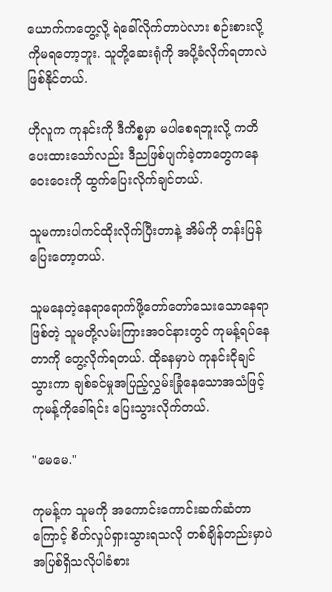ယောက်ကတွေ့လို့ ရဲခေါ်လိုက်တာပဲလား စဉ်းစားလို့ကိုမရတော့ဘူး. သူတို့ဆေးရုံကို အပို့ခံလိုက်ရတာလဲဖြစ်နိုင်တယ်.

ဟိုလူက ကုနင်းကို ဒီကိစ္စမှာ မပါစေရဘူးလို့ ကတိပေးထားသော်လည်း ဒီညဖြစ်ပျက်ခဲ့တာတွေကနေ ဝေးဝေးကို ထွက်ပြေးလိုက်ချင်တယ်.

သူမကားပါကင်ထိုးလိုက်ပြီးတာနဲ့ အိမ်ကို တန်းပြန်ပြေးတော့တယ်.

သူမနေတဲ့နေရာရောက်ဖို့တော်တော်သေးသောနေရာဖြစ်တဲ့ သူမတို့လမ်းကြားအဝင်နားတွင် ကုမန့်ရပ်နေတာကို တွေ့လိုက်ရတယ်. ထိုခနမှာပဲ ကုနင်းငိုချင်သွားကာ ချစ်ခင်မှုအပြည့်လွှမ်းခြုံနေသောအသံဖြင့် ကုမန့်ကိုခေါ်ရင်း‌ ပြေးသွားလိုက်တယ်.

"မေမေ."

ကုမန့်က သူမကို အကောင်းကောင်းဆက်ဆံတာကြောင့် စိတ်လှုပ်ရှားသွားရသလို တစ်ချိန်တည်းမှာပဲ အပြစ်ရှိသလိုပါခံစား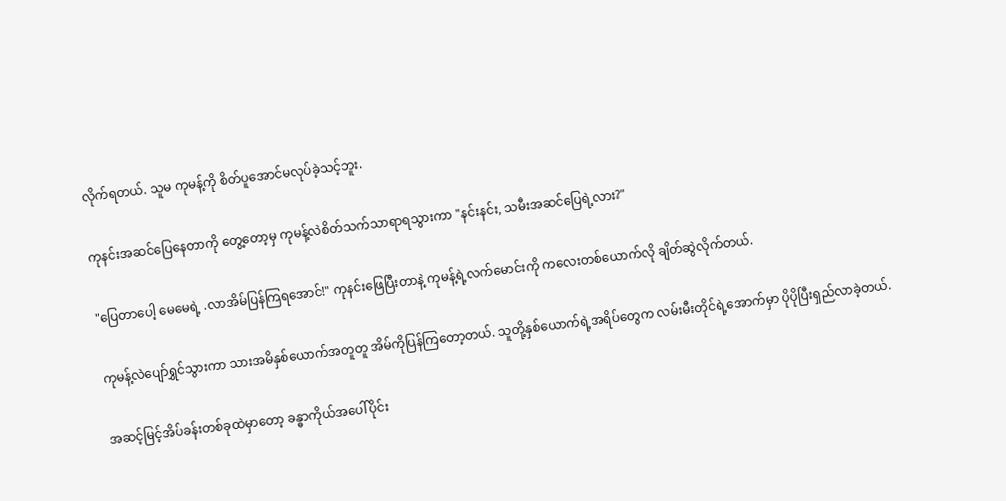လိုက်ရတယ်. သူမ ကုမန့်ကို စိတ်ပူအောင်မလုပ်ခဲ့သင့်ဘူး.

ကုနင်းအဆင်ပြေနေတာကို တွေ့တော့မှ ကုမန့်လဲစိတ်သက်သာရာရသွားကာ "နင်းနင်း, သမီးအဆင်ပြေရဲ့လား?"

"ပြေတာပေါ့ မေမေရဲ့ .လာအိမ်ပြန်ကြရအောင်!" ကုနင်းဖြေပြီးတာနဲ့ ကုမန့်ရဲ့လက်မောင်းကို ကလေးတစ်ယောက်လို ချိတ်ဆွဲလိုက်တယ်.

ကုမန့်လဲပျော်ရွှင်သွားကာ သားအမိနှစ်ယောက်အတူတူ အိမ်ကိုပြန်ကြတော့တယ်. သူတို့နှစ်ယောက်ရဲ့အရိပ်တွေက လမ်းမီးတိုင်ရဲ့အောက်မှာ ပိုပိုပြီးရှည်လာခဲ့တယ်.

အဆင့်မြင့်အိပ်ခန်းတစ်ခုထဲမှာတော့ ခန္ဓာကိုယ်အပေါ်ပိုင်း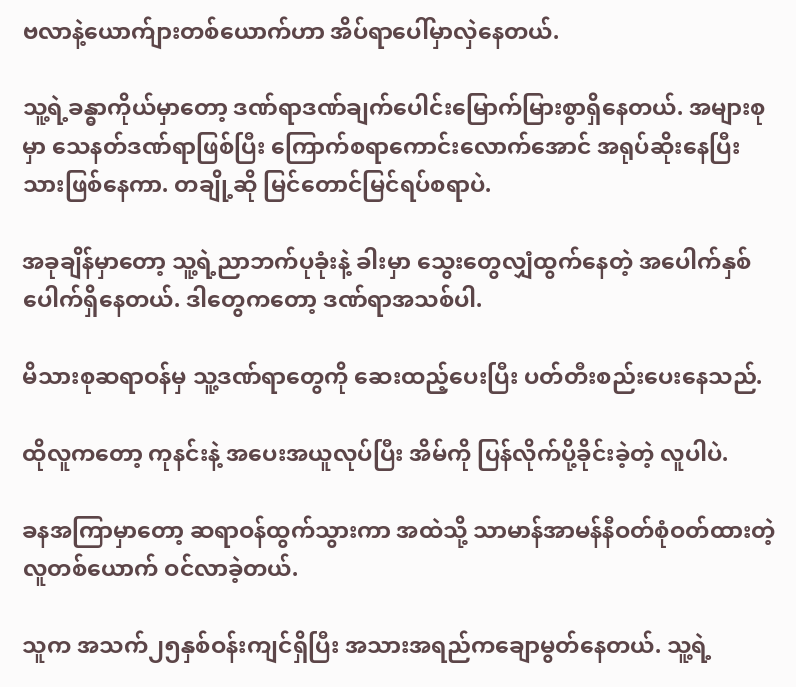ဗလာနဲ့ယောက်ျားတစ်ယောက်ဟာ အိပ်ရာပေါ်မှာလှဲနေတယ်.

သူ့ရဲ့ခန္ဓာကိုယ်မှာတော့ ဒဏ်ရာဒဏ်ချက်ပေါင်းမြောက်မြားစွာရှိနေတယ်. အများစုမှာ သေနတ်ဒဏ်ရာဖြစ်ပြီး ကြောက်စရာကောင်းလောက်အောင် အရုပ်ဆိုးနေပြီးသားဖြစ်နေကာ. တချို့ဆို မြင်တောင်မြင်ရပ်စရာပဲ.

အခုချိန်မှာတော့ သူ့ရဲ့ညာဘက်ပုခုံးနဲ့ ခါးမှာ သွေးတွေလျှံထွက်နေတဲ့ အပေါက်နှစ်ပေါက်ရှိနေတယ်. ဒါတွေကတော့ ဒဏ်ရာအသစ်ပါ.

မိသားစုဆရာဝန်မှ သူ့ဒဏ်ရာတွေကို ဆေးထည့်ပေးပြီး ပတ်တီးစည်းပေးနေသည်.

ထိုလူကတော့ ကုနင်းနဲ့ အပေးအယူလုပ်ပြီး အိမ်ကို ပြန်လိုက်ပို့ခိုင်းခဲ့တဲ့ လူပါပဲ.

ခနအကြာမှာတော့ ဆရာဝန်ထွက်သွားကာ အထဲသို့ သာမာန်အာမန်နီဝတ်စုံဝတ်ထားတဲ့လူတစ်ယောက် ဝင်လာခဲ့တယ်.

သူက အသက်၂၅နှစ်ဝန်းကျင်ရှိပြီး အသားအရည်ကချောမွတ်နေတယ်. သူ့ရဲ့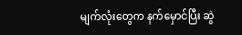မျက်လုံးတွေက နက်မှောင်ပြီး ဆွဲ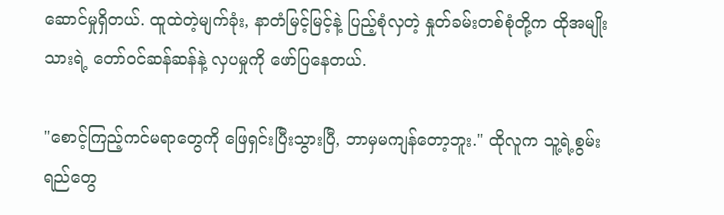ဆောင်မှုရှိတယ်. ထူထဲတဲ့မျက်ခုံး, နာတံမြင့်မြင့်နဲ့ ပြည့်စုံလှတဲ့ နှုတ်ခမ်းတစ်စုံတို့က ထိုအမျိုးသားရဲ့ တော်ဝင်ဆန်ဆန်နဲ့ လှပမှုကို ဖော်ပြနေတယ်.

"စောင့်ကြည့်ကင်မရာတွေကို ဖြေရှင်းပြီးသွားပြီ, ဘာမှမကျန်တော့ဘူး." ထိုလူက သူ့ရဲ့စွမ်းရည်တွေ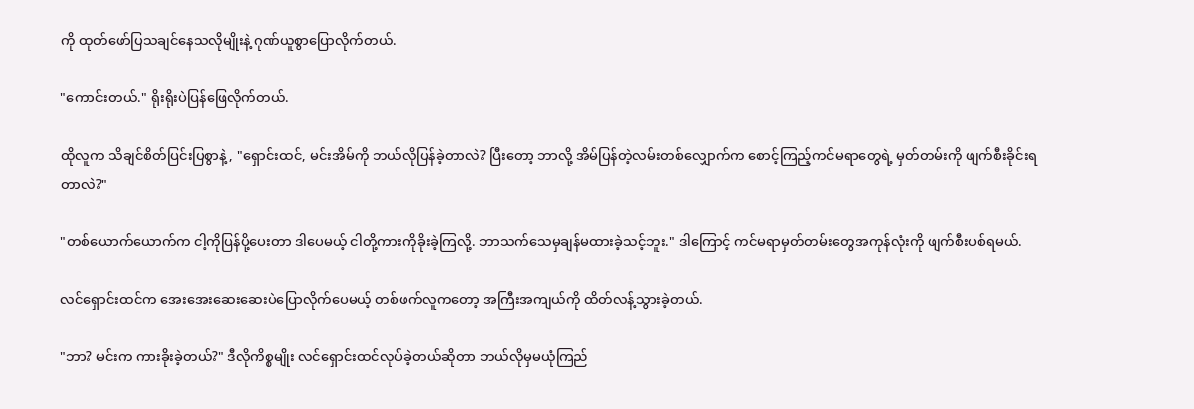ကို ထုတ်ဖော်ပြသချင်နေသလိုမျိုးနဲ့ ဂုဏ်ယူစွာပြောလိုက်တယ်.

"ကောင်းတယ်." ရိုးရိုးပဲပြန်ဖြေလိုက်တယ်.

ထိုလူက သိချင်စိတ်ပြင်းပြစွာနဲ့, "ရှောင်းထင်, မင်းအိမ်ကို ဘယ်လိုပြန်ခဲ့တာလဲ? ပြီးတော့ ဘာလို့ အိမ်ပြန်တဲ့လမ်းတစ်လျှောက်က စောင့်ကြည့်ကင်မရာတွေရဲ့ မှတ်တမ်းကို ဖျက်စီးခိုင်းရတာလဲ?"

"တစ်ယောက်ယောက်က ငါ့ကိုပြန်ပို့ပေးတာ ဒါပေမယ့် ငါတို့ကားကိုခိုးခဲ့ကြလို့. ဘာသက်သေမှချန်မထားခဲ့သင့်ဘူး." ဒါကြောင့် ကင်မရာမှတ်တမ်းတွေအကုန်လုံးကို ဖျက်စီးပစ်ရမယ်.

လင်ရှောင်းထင်က အေးအေးဆေးဆေးပဲပြောလိုက်ပေမယ့် တစ်ဖက်လူကတော့ အကြီးအကျယ်ကို ထိတ်လန့်သွားခဲ့တယ်.

"ဘာ? မင်းက ကားခိုးခဲ့တယ်?" ဒီလိုကိစ္စမျိုး လင်ရှောင်းထင်လုပ်ခဲ့တယ်ဆိုတာ ဘယ်လိုမှမယုံကြည်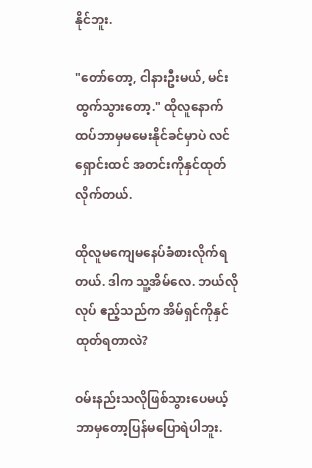နိုင်ဘူး.

"တော်တော့, ငါနားဦးမယ်, မင်းထွက်သွားတော့." ထိုလူနောက်ထပ်ဘာမှမမေးနိုင်ခင်မှာပဲ လင်ရှောင်းထင် အတင်းကိုနှင်ထုတ်လိုက်တယ်.

ထိုလူမကျေမနေပ်ခံစားလိုက်ရတယ်. ဒါက သူ့အိမ်လေ. ဘယ်လိုလုပ် ဧည့်သည်က အိမ်ရှင်ကိုနှင်ထုတ်ရတာလဲ?

ဝမ်းနည်းသလိုဖြစ်သွားပေမယ့် ဘာမှတော့ပြန်မပြောရဲပါဘူး.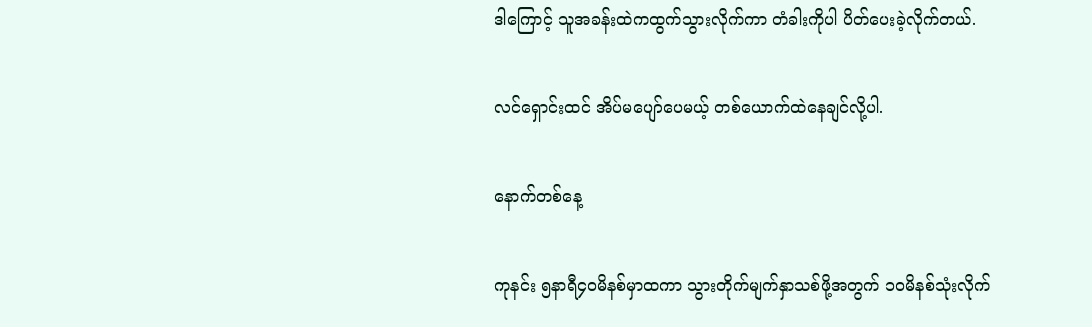ဒါကြောင့် သူအခန်းထဲကထွက်သွားလိုက်ကာ တံခါးကိုပါ ပိတ်ပေးခဲ့လိုက်တယ်.

လင်ရှောင်းထင် အိပ်မပျော်ပေမယ့် တစ်ယောက်ထဲနေချင်လို့ပါ.

နောက်တစ်နေ့

ကုနင်း ၅နာရီ၄၀မိနစ်မှာထကာ သွားတိုက်မျက်နှာသစ်ဖို့အတွက် ၁၀မိနစ်သုံးလိုက်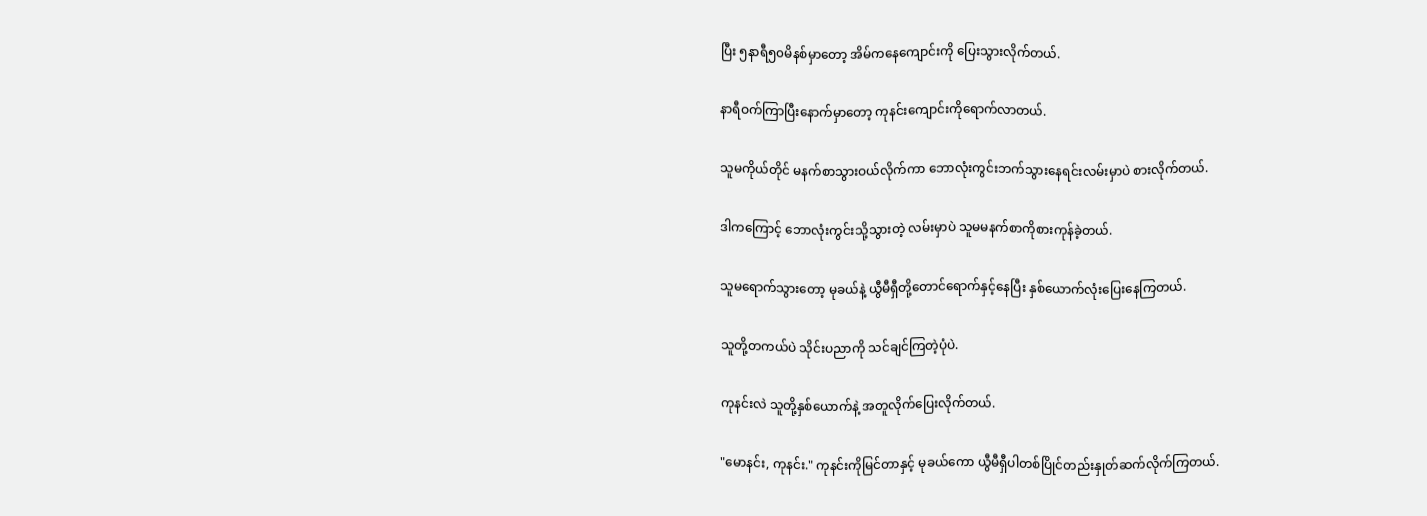ပြီး ၅နာရီ၅၀မိနစ်မှာတော့ အိမ်ကနေကျောင်းကို ပြေးသွားလိုက်တယ်.

နာရီဝက်ကြာပြီးနောက်မှာတော့ ကုနင်းကျောင်းကိုရောက်လာတယ်.

သူမကိုယ်တိုင် မနက်စာသွားဝယ်လိုက်ကာ ဘောလုံးကွင်းဘက်သွားနေရင်းလမ်းမှာပဲ စားလိုက်တယ်.

ဒါကကြောင့် ဘောလုံးကွင်းသို့သွားတဲ့ လမ်းမှာပဲ သူမမနက်စာကိုစားကုန်ခဲ့တယ်.

သူမရောက်သွားတော့ မုခယ်နဲ့ ယွီမီရှီတို့တောင်ရောက်နှင့်နေပြီး နှစ်ယောက်လုံးပြေးနေကြတယ်.

သူတို့တကယ်ပဲ သိုင်းပညာကို သင်ချင်ကြတဲ့ပုံပဲ.

ကုနင်းလဲ သူတို့နှစ်ယောက်နဲ့ အတူလိုက်ပြေးလိုက်တယ်.

"မောနင်း, ကုနင်း." ကုနင်းကိုမြင်တာနှင့် မုခယ်ကော ယွီမီရှီပါတစ်ပြိုင်တည်းနှုတ်ဆက်လိုက်ကြတယ်.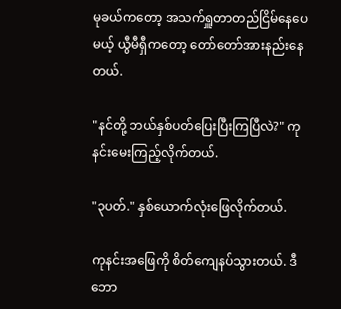မုခယ်ကတော့ အသက်ရှူတာတည်ငြိမ်နေပေမယ့် ယွီမီရှီကတော့ တော်တော်အားနည်းနေတယ်.

"နင်တို့ ဘယ်နှစ်ပတ်ပြေးပြီးကြပြီလဲ?" ကုနင်းမေးကြည့်လိုက်တယ်.

"၃ပတ်." နှစ်ယောက်လုံးဖြေလိုက်တယ်.

ကုနင်းအဖြေကို စိတ်ကျေနပ်သွားတယ်. ဒီဘော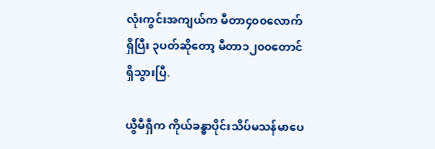လုံးကွင်းအကျယ်က မီတာ၄၀၀လောက်ရှိပြီး ၃ပတ်ဆိုတော့ မီတာ၁၂၀၀တောင်ရှိသွားပြီ.

ယွီမီရှီက ကိုယ်ခန္ဓာပိုင်းသိပ်မသန်မာပေ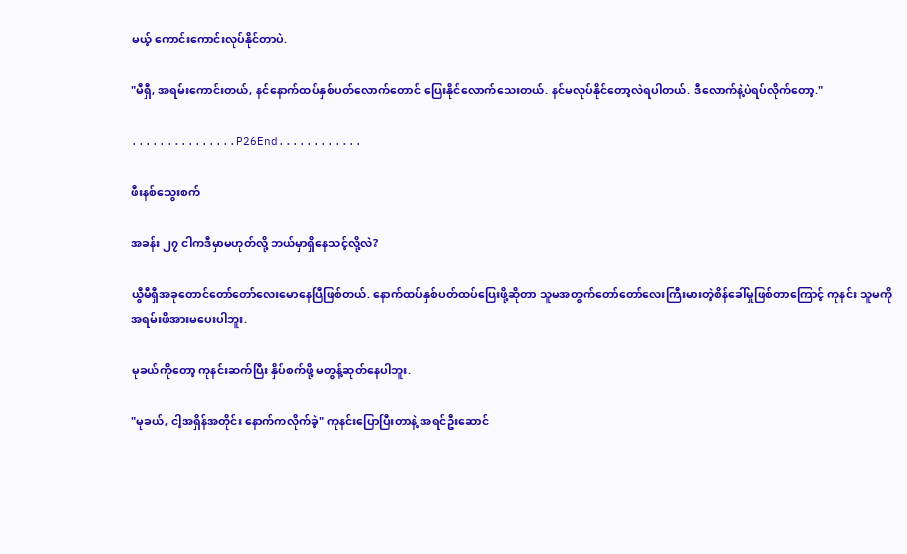မယ့် ကောင်းကောင်းလုပ်နိုင်တာပဲ.

"မီရှီ, အရမ်းကောင်းတယ်, နင်နောက်ထပ်နှစ်ပတ်လောက်တောင် ပြေးနိုင်လောက်သေးတယ်. နင်မလုပ်နိုင်တော့လဲရပါတယ်. ဒီလောက်နဲ့ပဲရပ်လိုက်တော့."

...............P26End............

ဖီးနစ်သွေးစက်

အခန်း ၂၇ ငါကဒီမှာမဟုတ်လို့ ဘယ်မှာရှိနေသင့်လို့လဲ?

ယွီမီရှီအခုတောင်တော်တော်လေးမောနေပြီဖြစ်တယ်. နောက်ထပ်နှစ်ပတ်ထပ်ပြေးဖို့ဆိုတာ သူမအတွက်တော်တော်လေးကြီးမားတဲ့စိန်ခေါ်မှုဖြစ်တာကြောင့် ကုနင်း သူမကို အရမ်းဖိအားမပေးပါဘူး.

မုခယ်ကိုတော့ ကုနင်းဆက်ပြီး နှိပ်စက်ဖို့ မတွန့်ဆုတ်နေပါဘူး.

"မုခယ်, ငါ့အရှိန်အတိုင်း နောက်ကလိုက်ခဲ့" ကုနင်းပြောပြီးတာနဲ့ အရင်ဦးဆောင်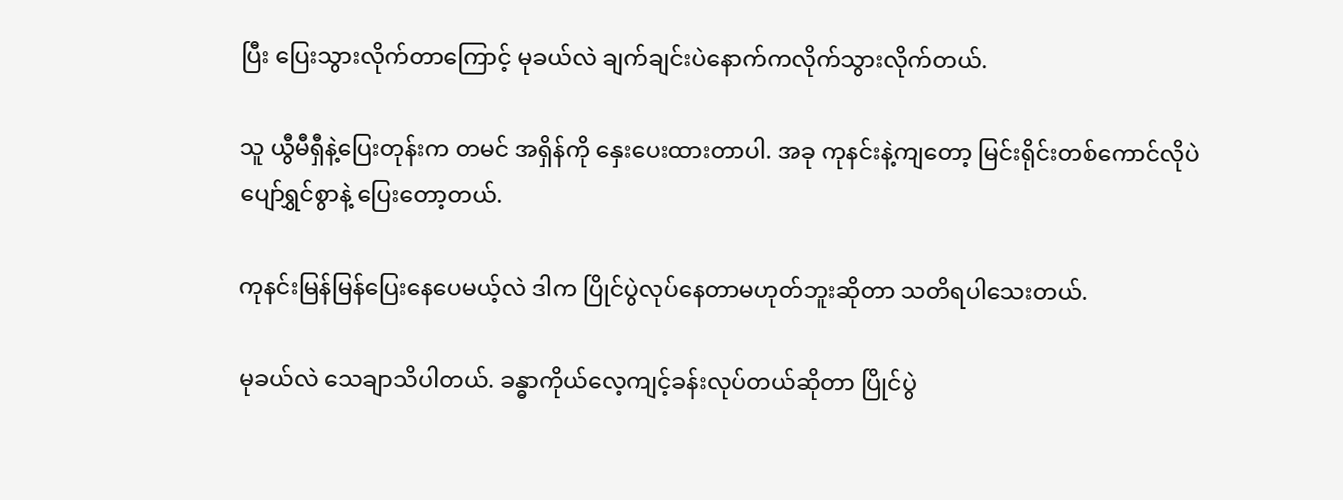ပြီး ပြေးသွားလိုက်တာကြောင့် မုခယ်လဲ ချက်ချင်းပဲနောက်ကလိုက်သွားလိုက်တယ်.

သူ ယွီမီရှီနဲ့ပြေးတုန်းက တမင် အရှိန်ကို နှေးပေးထားတာပါ. အခု ကုနင်းနဲ့ကျတော့ မြင်းရိုင်းတစ်ကောင်လိုပဲ ပျော်ရွှင်စွာနဲ့ ပြေးတော့တယ်.

ကုနင်းမြန်မြန်ပြေးနေပေမယ့်လဲ ဒါက ပြိုင်ပွဲလုပ်နေတာမဟုတ်ဘူးဆိုတာ သတိရပါသေးတယ်.

မုခယ်လဲ သေချာသိပါတယ်. ခန္ဓာကိုယ်လေ့ကျင့်ခန်းလုပ်တယ်ဆိုတာ ပြိုင်ပွဲ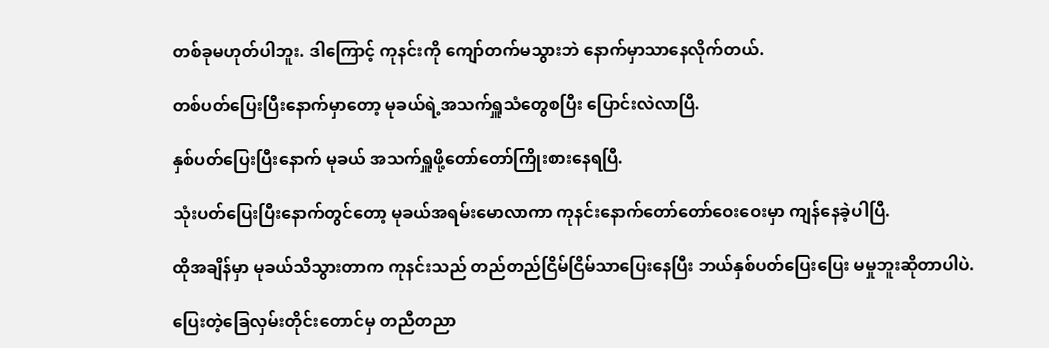တစ်ခုမဟုတ်ပါဘူး. ဒါကြောင့် ကုနင်းကို ကျော်တက်မသွားဘဲ နောက်မှာသာနေလိုက်တယ်.

တစ်ပတ်ပြေးပြီးနောက်မှာတော့ မုခယ်ရဲ့အသက်ရှူသံတွေစပြီး ပြောင်းလဲလာပြီ.

နှစ်ပတ်ပြေးပြီးနောက် မုခယ် အသက်ရှူဖို့တော်တော်ကြိုးစားနေရပြီ.

သုံးပတ်ပြေးပြီးနောက်တွင်တော့ မုခယ်အရမ်းမောလာကာ ကုနင်းနောက်တော်တော်ဝေးဝေးမှာ ကျန်နေခဲ့ပါပြီ.

ထိုအချိန်မှာ မုခယ်သိသွားတာက ကုနင်းသည် တည်တည်ငြိမ်ငြိမ်သာပြေးနေပြီး ဘယ်နှစ်ပတ်ပြေးပြေး မမှုဘူးဆိုတာပါပဲ.

ပြေးတဲ့ခြေလှမ်းတိုင်းတောင်မှ တညီတညာ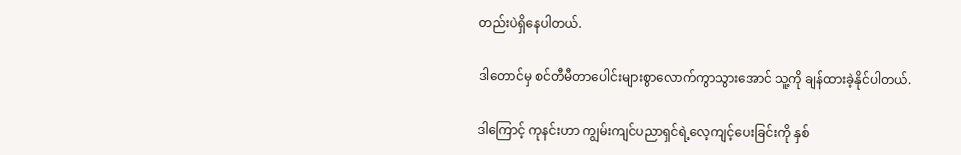တည်းပဲရှိနေပါတယ်.

ဒါတောင်မှ စင်တီမီတာပေါင်းများစွာလောက်ကွာသွားအောင် သူ့ကို ချန်ထားခဲ့နိုင်ပါတယ်.

ဒါကြောင့် ကုနင်းဟာ ကျွမ်းကျင်ပညာရှင်ရဲ့လေ့ကျင့်ပေးခြင်းကို နှစ်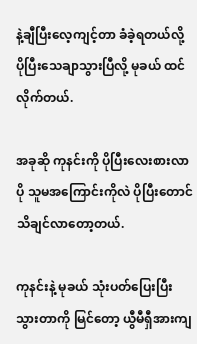နဲ့ချီပြီးလေ့ကျင့်တာ ခံခဲ့ရတယ်လို့ ပိုပြီးသေချာသွားပြီလို့ မုခယ် ထင်လိုက်တယ်.

အခုဆို ကုနင်းကို ပိုပြီးလေးစားလာပို သူမအကြောင်းကိုလဲ ပိုပြီးတောင် သိချင်လာတော့တယ်.

ကုနင်းနဲ့ မုခယ် သုံးပတ်ပြေးပြီးသွားတာကို မြင်တော့ ယွီမီရှီအားကျ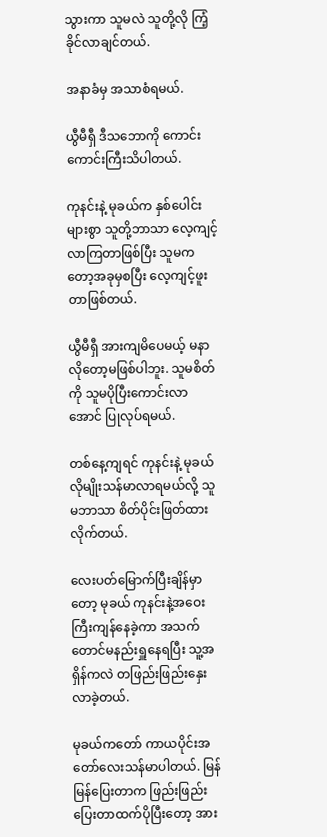သွားကာ သူမလဲ သူတို့လို ကြံ့ခိုင်လာချင်တယ်.

အနာခံမှ အသာစံရမယ်.

ယွီမီရှီ ဒီသဘောကို ကောင်းကောင်းကြီးသိပါတယ်.

ကုနင်းနဲ့ မုခယ်က နှစ်ပေါင်းများစွာ သူတို့ဘာသာ လေ့ကျင့်လာကြတာဖြစ်ပြီး သူမကတော့အခုမှစပြီး လေ့ကျင့်ဖူးတာဖြစ်တယ်.

ယွီမီရှီ အားကျမိပေမယ့် မနာလိုတော့မဖြစ်ပါဘူး. သူမစိတ်ကို သူမပိုပြီးကောင်းလာအောင် ပြုလုပ်ရမယ်.

တစ်နေ့ကျရင် ကုနင်းနဲ့ မုခယ်လိုမျိုးသန်မာလာရမယ်လို့ သူမဘာသာ စိတ်ပိုင်းဖြတ်ထားလိုက်တယ်.

လေးပတ်မြောက်ပြီးချိန်မှာတော့ မုခယ် ကုနင်းနဲ့အဝေးကြီးကျန်နေခဲ့ကာ အသက်တောင်မနည်းရှူနေရပြီး သူ့အရှိန်ကလဲ တဖြည်းဖြည်းနှေးလာခဲ့တယ်.

မုခယ်ကတော် ကာယပိုင်းအတော်လေးသန်မာပါတယ်. မြန်မြန်ပြေးတာက ဖြည်းဖြည်းပြေးတာထက်ပိုပြီးတော့ အား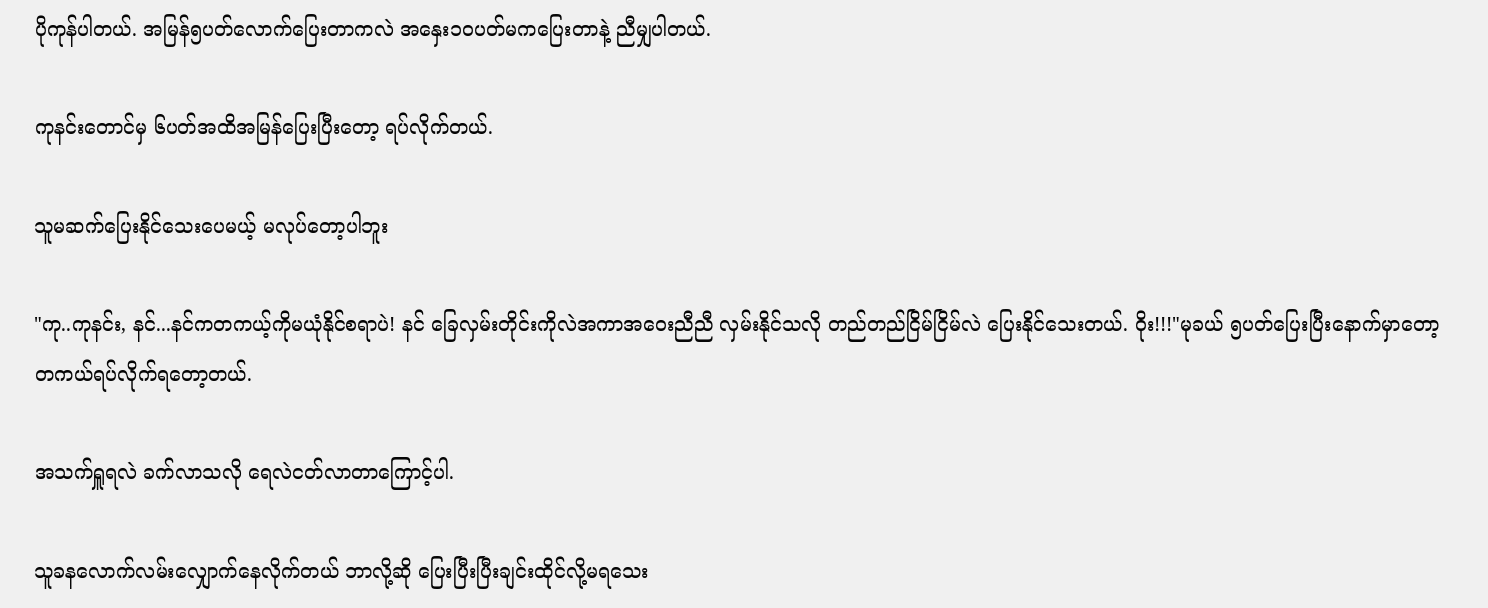ပိုကုန်ပါတယ်. အမြန်၅ပတ်လောက်ပြေးတာကလဲ အနှေး၁၀ပတ်မကပြေးတာနဲ့ ညီမျှပါတယ်.

ကုနင်းတောင်မှ ၆ပတ်အထိအမြန်ပြေးပြီးတော့ ရပ်လိုက်တယ်.

သူမဆက်ပြေးနိုင်သေးပေမယ့် မလုပ်တော့ပါဘူး

"ကု..ကုနင်း, နင်...နင်ကတကယ့်ကိုမယုံနိုင်စရာပဲ! နင် ခြေလှမ်းတိုင်းကိုလဲအကာအဝေးညီညီ လှမ်းနိုင်သလို တည်တည်ငြိမ်ငြိမ်လဲ ပြေးနိုင်သေးတယ်. ဝိုး!!!"မုခယ် ၅ပတ်ပြေးပြီးနောက်မှာတော့ တကယ်ရပ်လိုက်ရတော့တယ်.

အသက်ရှူရလဲ ခက်လာသလို ရေလဲငတ်လာတာကြောင့်ပါ.

သူခနလောက်လမ်းလျှောက်နေလိုက်တယ် ဘာလို့ဆို ပြေးပြီးပြီးချင်းထိုင်လို့မရသေး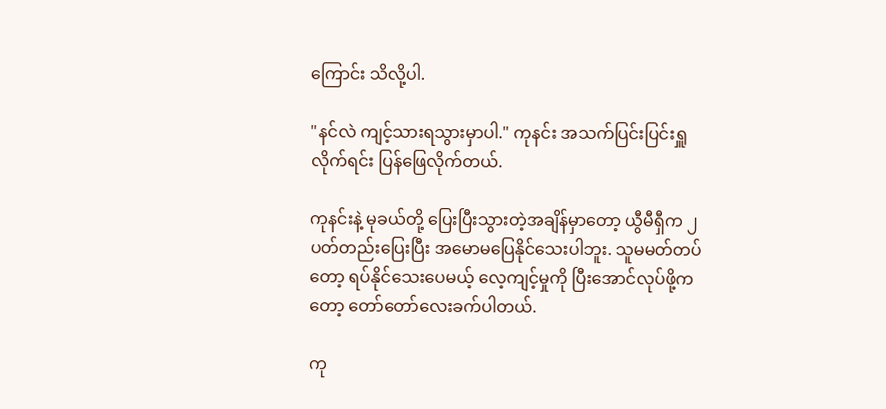ကြောင်း သိလို့ပါ.

"နင်လဲ ကျင့်သားရသွားမှာပါ." ကုနင်း အသက်ပြင်းပြင်းရှူလိုက်ရင်း ပြန်ဖြေလိုက်တယ်.

ကုနင်းနဲ့ မုခယ်တို့ ပြေးပြီးသွားတဲ့အချိန်မှာတော့ ယွီမီရှီက ၂ပတ်တည်းပြေးပြီး အမောမပြေနိုင်သေးပါဘူး. သူမမတ်တပ်တော့ ရပ်နိုင်သေးပေမယ့် လေ့ကျင့်မှုကို ပြီးအောင်လုပ်ဖို့ကတော့ တော်တော်လေးခက်ပါတယ်.

ကု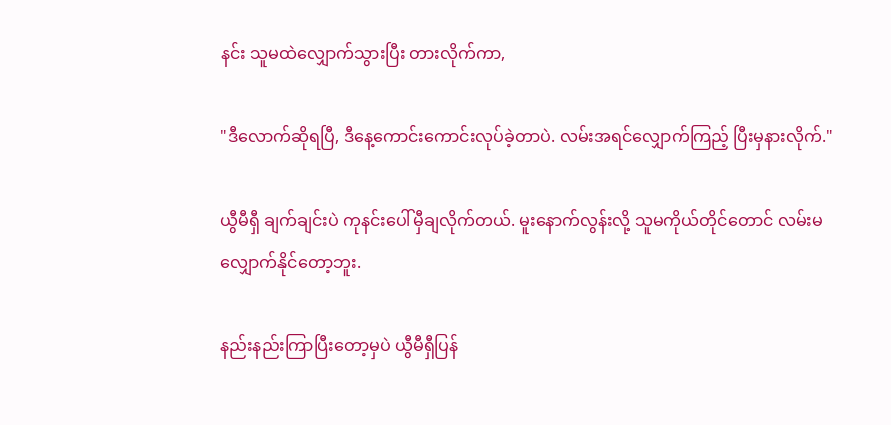နင်း သူမထဲလျှောက်သွားပြီး တားလိုက်ကာ,

"ဒီလောက်ဆိုရပြီ, ဒီနေ့ကောင်းကောင်းလုပ်ခဲ့တာပဲ. လမ်းအရင်လျှောက်ကြည့် ပြီးမှနားလိုက်."

ယွီမီရှီ ချက်ချင်းပဲ ကုနင်းပေါ်မှီချလိုက်တယ်. မူးနောက်လွန်းလို့ သူမကိုယ်တိုင်တောင် လမ်းမလျှောက်နိုင်တော့ဘူး.

နည်းနည်းကြာပြီးတော့မှပဲ ယွီမီရှီပြန်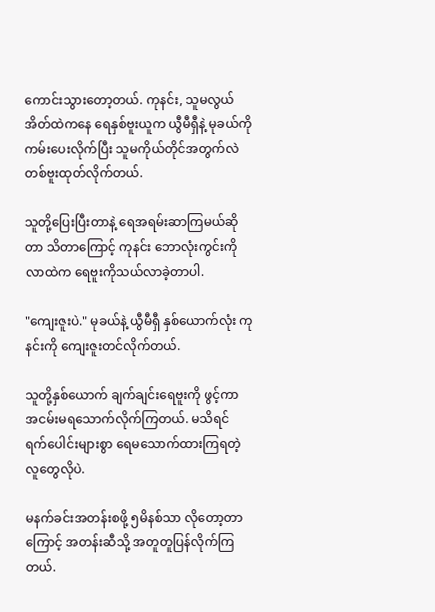ကောင်းသွားတော့တယ်. ကုနင်း, သူမလွယ်အိတ်ထဲကနေ ရေနှစ်ဗူးယူက ယွီမီရှီနဲ့ မုခယ်ကို ကမ်းပေးလိုက်ပြီး သူမကိုယ်တိုင်အတွက်လဲ တစ်ဗူးထုတ်လိုက်တယ်.

သူတို့ပြေးပြီးတာနဲ့ ရေအရမ်းဆာကြမယ်ဆိုတာ သိတာကြောင့် ကုနင်း ဘောလုံးကွင်းကို လာထဲက ရေဗူးကိုသယ်လာခဲ့တာပါ.

"ကျေးဇူးပဲ." မုခယ်နဲ့ ယွီမီရှီ နှစ်ယောက်လုံး ကုနင်းကို ကျေးဇူးတင်လိုက်တယ်.

သူတို့နှစ်ယောက် ချက်ချင်းရေဗူးကို ဖွင့်ကာ အငမ်းမရသောက်လိုက်ကြတယ်. မသိရင် ရက်ပေါင်းများစွာ ရေမသောက်ထားကြရတဲ့လူတွေလိုပဲ.

မနက်ခင်းအတန်းစဖို့ ၅မိနစ်သာ လိုတော့တာကြောင့် အတန်းဆီသို့ အတူတူပြန်လိုက်ကြတယ်.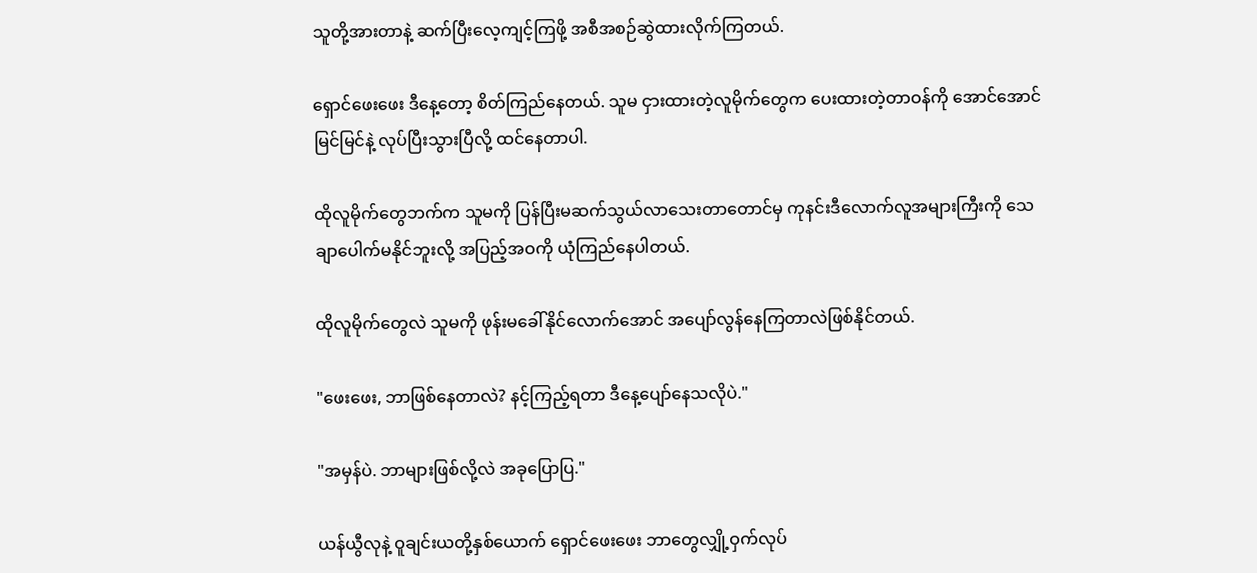သူတို့အားတာနဲ့ ဆက်ပြီးလေ့ကျင့်ကြဖို့ အစီအစဉ်ဆွဲထားလိုက်ကြတယ်.

ရှောင်ဖေးဖေး ဒီနေ့တော့ စိတ်ကြည်နေတယ်. သူမ ငှားထားတဲ့လူမိုက်တွေက ပေးထားတဲ့တာဝန်ကို အောင်အောင်မြင်မြင်နဲ့ လုပ်ပြီးသွားပြီလို့ ထင်နေတာပါ.

ထိုလူမိုက်တွေဘက်က သူမကို ပြန်ပြီးမဆက်သွယ်လာသေးတာတောင်မှ ကုနင်းဒီလောက်လူအများကြီးကို သေချာပေါက်မနိုင်ဘူးလို့ အပြည့်အဝကို ယုံကြည်နေပါတယ်.

ထိုလူမိုက်တွေလဲ သူမကို ဖုန်းမခေါ်နိုင်လောက်အောင် အပျော်လွန်နေကြတာလဲဖြစ်နိုင်တယ်.

"ဖေးဖေး, ဘာဖြစ်နေတာလဲ? နင့်ကြည့်ရတာ ဒီနေ့ပျော်နေသလိုပဲ."

"အမှန်ပဲ. ဘာများဖြစ်လို့လဲ အခုပြောပြ."

ယန်ယွီလုနဲ့ ဝူချင်းယတို့နှစ်ယောက် ရှောင်ဖေးဖေး ဘာတွေလျှို့ဝှက်လုပ်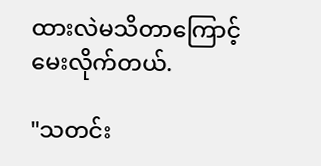ထားလဲမသိတာကြောင့် မေးလိုက်တယ်.

"သတင်း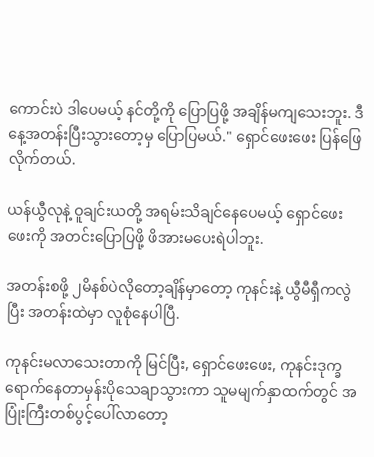ကောင်းပဲ ဒါပေမယ့် နင်တို့ကို ပြောပြဖို့ အချိန်မကျသေးဘူး. ဒီနေ့အတန်းပြီးသွားတော့မှ ပြောပြမယ်." ရှောင်ဖေးဖေး ပြန်ဖြေလိုက်တယ်.

ယန်ယွီလုနဲ့ ဝူချင်းယတို့ အရမ်းသိချင်နေပေမယ့် ရှောင်ဖေးဖေးကို အတင်းပြောပြဖို့ ဖိအားမပေးရဲပါဘူး.

အတန်းစဖို့ ၂မိနစ်ပဲလိုတော့ချိန်မှာတော့ ကုနင်းနဲ့ ယွီမီရှီကလွဲပြီး အတန်းထဲမှာ လူစုံနေပါပြီ.

ကုနင်းမလာသေးတာကို မြင်ပြီး, ရှောင်ဖေးဖေး, ကုနင်းဒုက္ခရောက်နေတာမှန်းပိုသေချာသွားကာ သူမမျက်နှာထက်တွင် အပြုံးကြီးတစ်ပွင့်ပေါ်လာတော့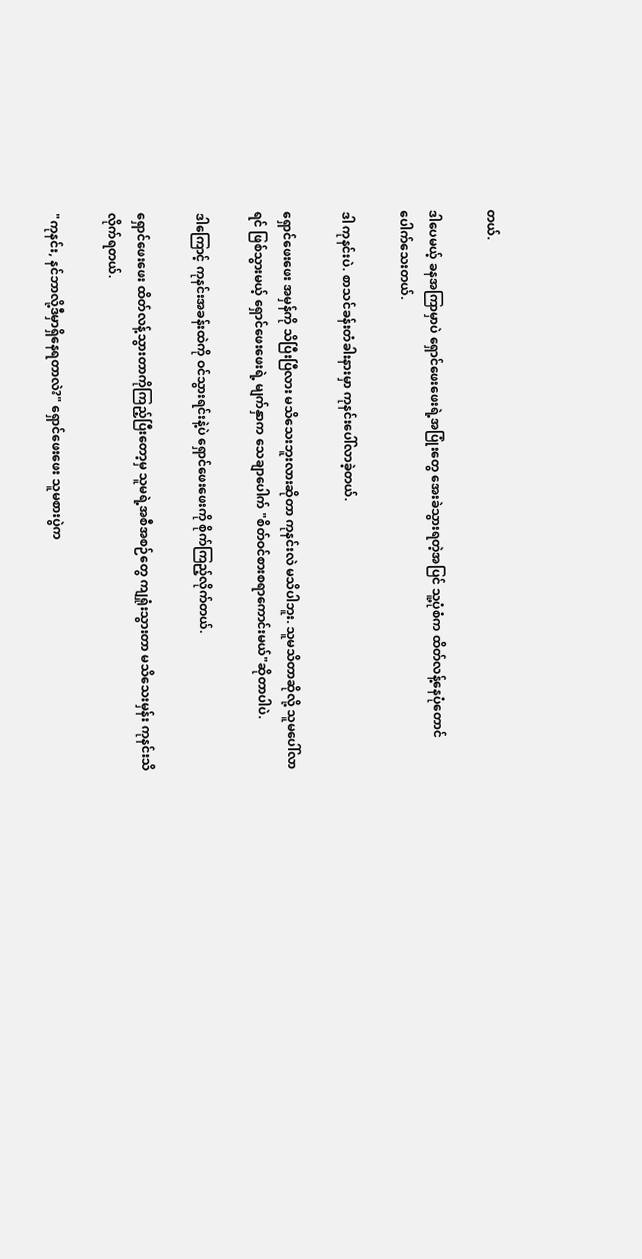တယ်.

ဒါပေမယ့် ခနအကြာမှာပဲ ရှောင်ဖေးဖေးရဲ့အပြုံးတွေ အေးခဲသွားရတဲ့အပြင် သူ့ပုံစံက ထိတ်လန့်နေပုံတောင်ပေါက်သေးတယ်.

ဒါ ကုနင်းပဲ. စာသင်ခန်းတံခါးနားမှာ ကုနင်းပေါ်လာခဲ့တယ်.

ရှောင်ဖေးဖေး အမှန်ကို သိပြီးပြီလား မသိသေးဘူးလားဆိုတာ ကုနင်းလဲ မသိပါဘူး. သူမသိတာဆိုလို့ သူမပေါ်လာရင် ဖြစ်သွားမယ့် ရှောင်ဖေးဖေးရဲ့ မျက်နှာက သေချာပေါက် "စိတ်ဝင်စားစရာကောင်းမယ်"ဆိုတာပါပဲ.

ဒါကြောင့် ကုနင်းအခန်းထဲကို ဝင်သွားရင်းနဲ့ပဲ ရှောင်ဖေးဖေးကို စိုက်ကြည့်လိုက်တယ်.

ရှောင်ဖေးဖေး ထိတ်လန့်သွားတာကိုကြည့်ပြီးတော့မှ သူမရဲ့အစီအစဉ်တွေ ကျရှုံးသွားတာ မသိသေးမှန်း ကုနင်းသိလိုက်ရတယ်.

"ကုနင်း, နင်ဘာလို့ဒီမှာရှိနေရတာလဲ?" ရှောင်ဖေးဖေး သူမစားပွဲက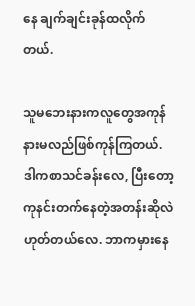နေ ချက်ချင်းခုန်ထလိုက်တယ်.

သူမဘေးနားကလူတွေအကုန် နားမလည်ဖြစ်ကုန်ကြတယ်. ဒါကစာသင်ခန်းလေ, ပြီးတော့ ကုနင်းတက်နေတဲ့အတန်းဆိုလဲဟုတ်တယ်လေ. ဘာကမှားနေ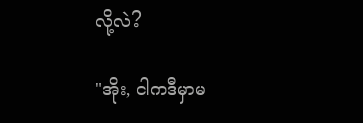လို့လဲ?

"အိုး, ငါကဒီမှာမ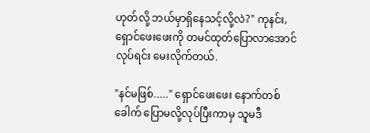ဟုတ်လို့ ဘယ်မှာရှိနေသင့်လို့လဲ?" ကုနင်း, ရှောင်ဖေးဖေးကို တမင်ထုတ်ပြောလာအောင်လုပ်ရင်း မေးလိုက်တယ်.

"နင်မဖြစ်....." ရှောင်ဖေးဖေး နောက်တစ်ခေါက် ပြောမလို့လုပ်ပြီးကာမှ သူမဒီ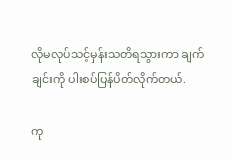လိုမလုပ်သင့်မှန်းသတိရသွားကာ ချက်ချင်းကို ပါးစပ်ပြန်ပိတ်လိုက်တယ်.

ကု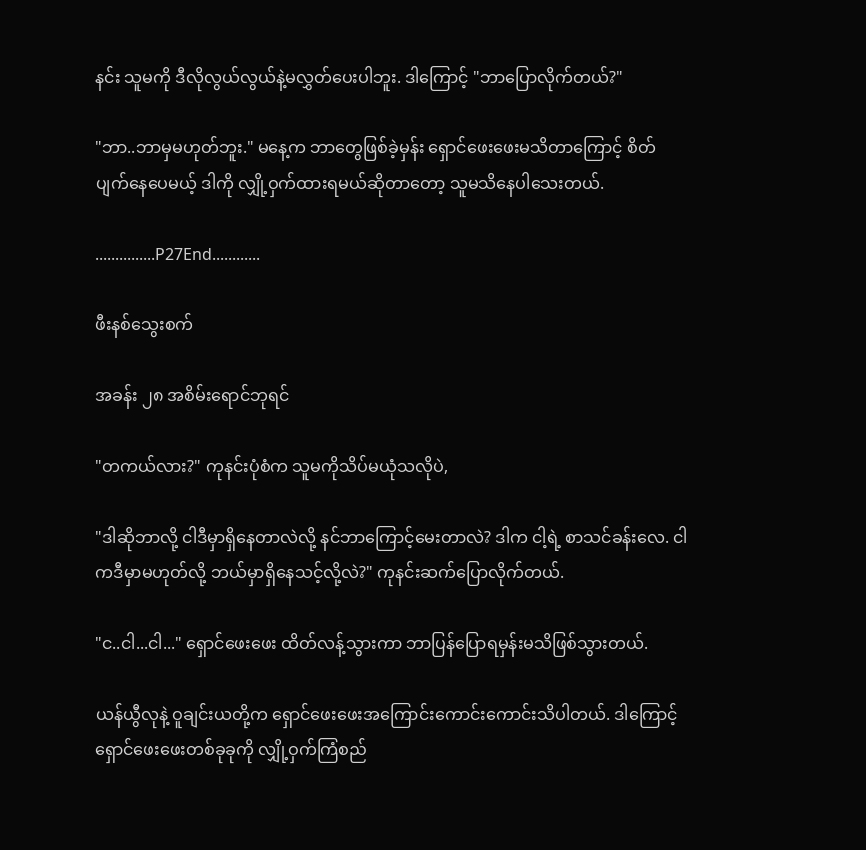နင်း သူမကို ဒီလိုလွယ်လွယ်နဲ့မလွှတ်ပေးပါဘူး. ဒါကြောင့် "ဘာပြောလိုက်တယ်?"

"ဘာ..ဘာမှမဟုတ်ဘူး." မနေ့က ဘာတွေဖြစ်ခဲ့မှန်း ရှောင်ဖေးဖေးမသိတာကြောင့် စိတ်ပျက်နေပေမယ့် ဒါကို လျှို့ဝှက်ထားရမယ်ဆိုတာတော့ သူမသိနေပါသေးတယ်.

...............P27End............

ဖီးနစ်သွေးစက်

အခန်း ၂၈ အစိမ်းရောင်ဘုရင်

"တကယ်လား?" ကုနင်းပုံစံက သူမကိုသိပ်မယုံသလိုပဲ,

"ဒါဆိုဘာလို့ ငါဒီမှာရှိနေတာလဲလို့ နင်ဘာကြောင့်မေးတာလဲ? ဒါက ငါ့ရဲ့ စာသင်ခန်းလေ. ငါကဒီမှာမဟုတ်လို့ ဘယ်မှာရှိနေသင့်လို့လဲ?" ကုနင်းဆက်ပြောလိုက်တယ်.

"င..ငါ...ငါ..." ရှောင်ဖေးဖေး ထိတ်လန့်သွားကာ ဘာပြန်ပြောရမှန်းမသိဖြစ်သွားတယ်.

ယန်ယွီလုနဲ့ ဝူချင်းယတို့က ရှောင်ဖေးဖေးအကြောင်းကောင်းကောင်းသိပါတယ်. ဒါကြောင့် ရှောင်ဖေးဖေးတစ်ခုခုကို လျှို့ဝှက်ကြံစည်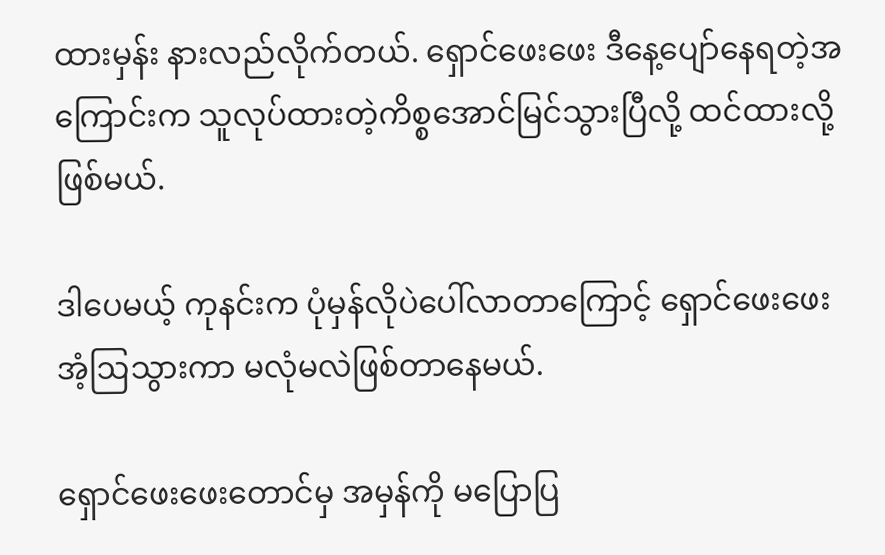ထားမှန်း နားလည်လိုက်တယ်. ရှောင်ဖေးဖေး ဒီနေ့ပျော်နေရတဲ့အကြောင်းက သူလုပ်ထားတဲ့ကိစ္စအောင်မြင်သွားပြီလို့ ထင်ထားလို့ဖြစ်မယ်.

ဒါပေမယ့် ကုနင်းက ပုံမှန်လိုပဲပေါ်လာတာကြောင့် ရှောင်ဖေးဖေးအံ့ဩသွားကာ မလုံမလဲဖြစ်တာနေမယ်.

ရှောင်ဖေးဖေးတောင်မှ အမှန်ကို မပြောပြ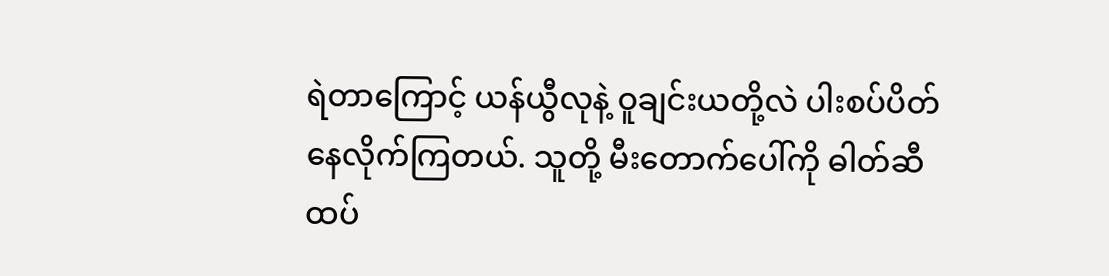ရဲတာကြောင့် ယန်ယွီလုနဲ့ ဝူချင်းယတို့လဲ ပါးစပ်ပိတ်နေလိုက်ကြတယ်. သူတို့ မီးတောက်ပေါ်ကို ဓါတ်ဆီထပ်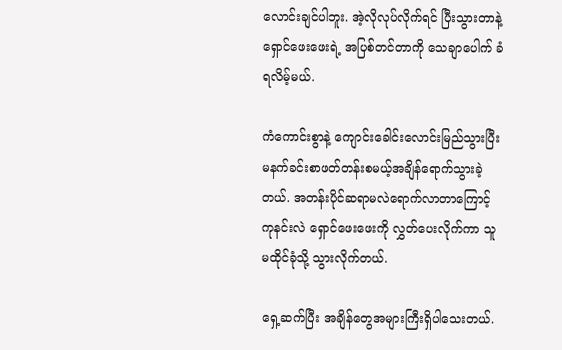လောင်းချင်ပါဘူး. အဲ့လိုလုပ်လိုက်ရင် ပြီးသွားတာနဲ့ ရှောင်ဖေးဖေးရဲ့ အပြစ်တင်တာကို သေချာပေါက် ခံရလိမ့်မယ်.

ကံကောင်းစွာနဲ့ ကျောင်းခေါင်းလောင်းမြည်သွားပြီး မနက်ခင်းစာဖတ်တန်းစမယ့်အချိန်ရောက်သွားခဲ့တယ်. အတန်းပိုင်ဆရာမလဲရောက်လာတာကြောင့် ကုနင်းလဲ ရှောင်ဖေးဖေးကို လွှတ်ပေးလိုက်ကာ သူမထိုင်ခုံသို့ သွားလိုက်တယ်.

ရှေ့ဆက်ပြီး အချိန်တွေအများကြီးရှိပါသေးတယ်.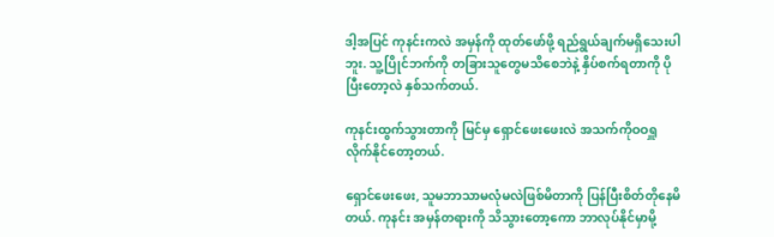ဒါ့အပြင် ကုနင်းကလဲ အမှန်ကို ထုတ်ဖော်ဖို့ ရည်ရွယ်ချက်မရှိသေးပါဘူး. သူ့ပြိုင်ဘက်ကို တခြားသူတွေမသိစေဘဲနဲ့ နှိပ်စက်ရတာကို ပိုပြီးတော့လဲ နှစ်သက်တယ်.

ကုနင်းထွက်သွားတာကို မြင်မှ ရှောင်ဖေးဖေးလဲ အသက်ကိုဝဝရှူလိုက်နိုင်တော့တယ်.

ရှောင်ဖေးဖေး, သူမဘာသာမလုံမလဲဖြစ်မိတာကို ပြန်ပြီးစိတ်တိုနေမိတယ်. ကုနင်း အမှန်တရားကို သိသွားတော့ကော ဘာလုပ်နိုင်မှာမို့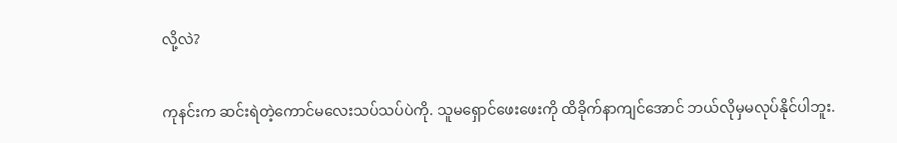လို့လဲ?

ကုနင်းက ဆင်းရဲတဲ့ကောင်မလေးသပ်သပ်ပဲကို. သူမရှောင်ဖေးဖေးကို ထိခိုက်နာကျင်အောင် ဘယ်လိုမှမလုပ်နိုင်ပါဘူး.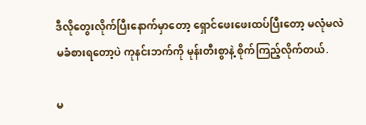ဒီလိုတွေးလိုက်ပြီးနောက်မှာတော့ ရှောင်ဖေးဖေးထပ်ပြီးတော့ မလုံမလဲမခံစားရတော့ပဲ ကုနင်းဘက်ကို မုန်းတီးစွာနဲ့ စိုက်ကြည့်လိုက်တယ်.

မ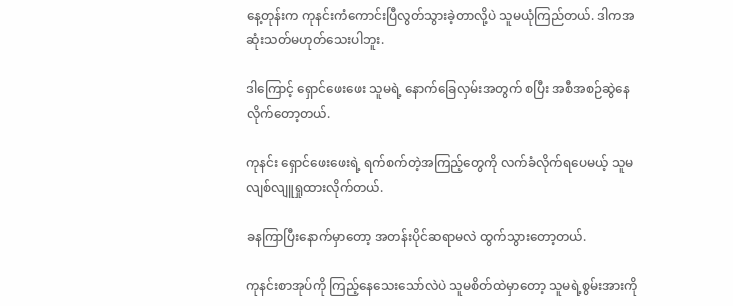နေ့တုန်းက ကုနင်းကံကောင်းပြီလွတ်သွားခဲ့တာလို့ပဲ သူမယုံကြည်တယ်. ဒါကအဆုံးသတ်မဟုတ်သေးပါဘူး.

ဒါကြောင့် ရှောင်ဖေးဖေး သူမရဲ့ နောက်ခြေလှမ်းအတွက် စပြီး အစီအစဉ်ဆွဲနေလိုက်တော့တယ်.

ကုနင်း ရှောင်ဖေးဖေးရဲ့ ရက်စက်တဲ့အကြည့်တွေကို လက်ခံလိုက်ရပေမယ့် သူမလျစ်လျူရှုထားလိုက်တယ်.

ခနကြာပြီးနောက်မှာတော့ အတန်းပိုင်ဆရာမလဲ ထွက်သွားတော့တယ်.

ကုနင်းစာအုပ်ကို ကြည့်နေသေးသော်လဲပဲ သူမစိတ်ထဲမှာတော့ သူမရဲ့စွမ်းအားကို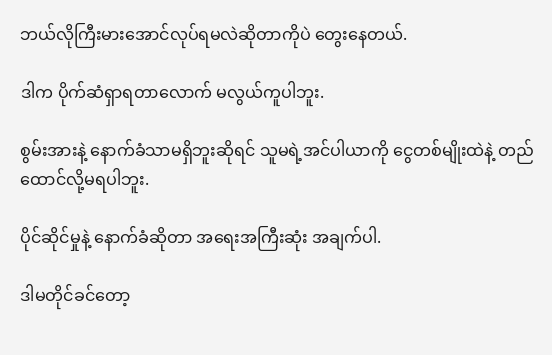ဘယ်လိုကြီးမားအောင်လုပ်ရမလဲဆိုတာကိုပဲ တွေးနေတယ်.

ဒါက ပိုက်ဆံရှာရတာလောက် မလွယ်ကူပါဘူး.

စွမ်းအားနဲ့ နောက်ခံသာမရှိဘူးဆိုရင် သူမရဲ့အင်ပါယာကို ငွေတစ်မျိုးထဲနဲ့ တည်ထောင်လို့မရပါဘူး.

ပိုင်ဆိုင်မှုနဲ့ နောက်ခံဆိုတာ အရေးအကြီးဆုံး အချက်ပါ.

ဒါမတိုင်ခင်တော့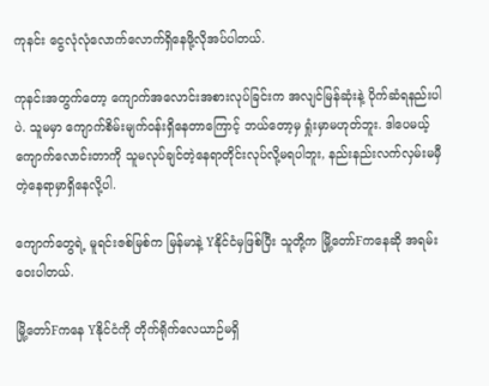ကုနင်း ငွေလုံလုံလောက်လောက်ရှိနေဖို့လိုအပ်ပါတယ်.

ကုနင်းအတွက်တော့ ကျောက်အလောင်းအစားလုပ်ခြင်းက အလျင်မြန်ဆုံးနဲ့ ပိုက်ဆံရနည်းပါပဲ. သူမမှာ ကျောက်စိမ်းမျက်ဝန်းရှိနေတာကြောင့် ဘယ်တော့မှ ရှုံးမှာမဟုတ်ဘူး. ဒါပေမယ့် ကျောက်လောင်းတာကို သူမလုပ်ချင်တဲ့နေရာတိုင်းလုပ်လို့မရပါဘူး, နည်းနည်းလက်လှမ်းမမှီတဲ့နေရာမှာရှိနေလို့ပါ.

ကျောက်တွေရဲ့ မူရင်းဇစ်မြစ်က မြန်မာနဲ့ Yနိုင်ငံမှဖြစ်ပြီး သူတို့က မြို့တော်Fကနေဆို အရမ်းဝေးပါတယ်.

မြို့တော်Fကနေ Yနိုင်ငံကို တိုက်ရိုက်လေယာဉ်မရှိ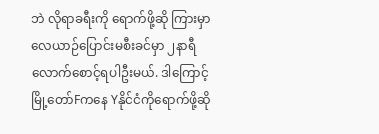ဘဲ လိုရာခရီးကို ရောက်ဖို့ဆို ကြားမှာ လေယာဉ်ပြောင်းမစီးခင်မှာ ၂နာရီလောက်စောင့်ရပါဦးမယ်. ဒါကြောင့် မြို့တော်Fကနေ Yနိုင်ငံကိုရောက်ဖို့ဆို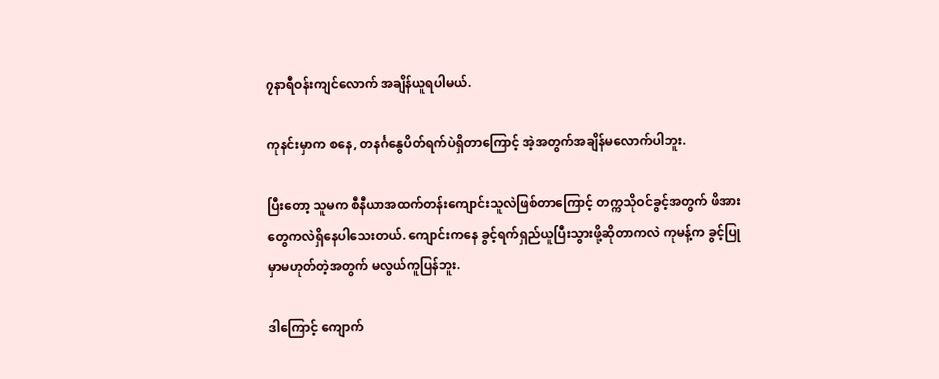၇နာရီဝန်းကျင်လောက် အချိန်ယူရပါမယ်.

ကုနင်းမှာက စနေ, တနင်္ဂနွေပိတ်ရက်ပဲရှိတာကြောင့် အဲ့အတွက်အချိန်မလောက်ပါဘူး.

ပြီးတော့ သူမက စီနီယာအထက်တန်းကျောင်းသူလဲဖြစ်တာကြောင့် တက္ကသိုဝင်ခွင့်အတွက် ဖိအားတွေကလဲရှိနေပါသေးတယ်. ကျောင်းကနေ ခွင့်ရက်ရှည်ယူပြီးသွားဖို့ဆိုတာကလဲ ကုမန့်က ခွင့်ပြုမှာမဟုတ်တဲ့အတွက် မလွယ်ကူပြန်ဘူး.

ဒါကြောင့် ကျောက်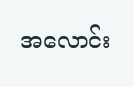အလောင်း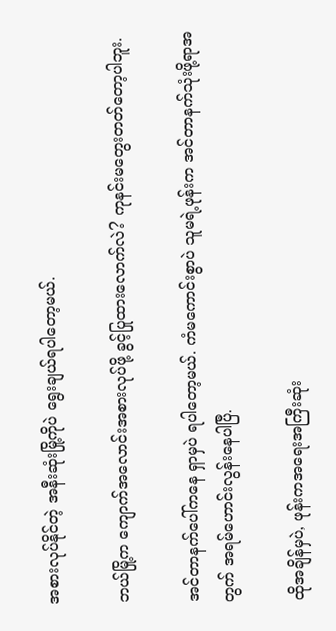အစားလုပ်နိုင်တဲ့ အနီးဆုံးမြို့ကိုပဲ ရွေးချယ်ရပါတော့မယ်.

ဘယ်မြို့က ကျောက်အလောင်းအစားလုပ်ဖို့ ခွင့်ပြုထားလောက်လဲ? ကုနင်းမတွေးတတ်တော့ပါဘူး.

အင်တာနက်ပေါ်ကနေ ရှာမှပဲ ရပါတော့မယ်. ကံမကောင်းစွာပဲ သူမရဲ့ဖုန်းက အင်တာနက်သုံးဖို့ရာအတွက် အရမ်ဟောင်းလွန်းနေပါပြီ.

ထိုအချိန်မှပဲ, ဖုန်းကအရေးအကြီးဆုံး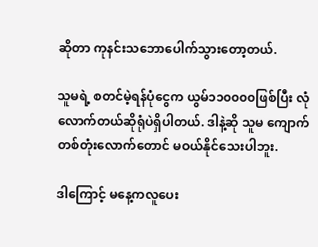ဆိုတာ ကုနင်းသဘောပေါက်သွားတော့တယ်.

သူမရဲ့ စတင်မဲ့ရန်ပုံငွေက ယွမ်၁၁၀၀၀၀ဖြစ်ပြီး လုံလောက်တယ်ဆိုရုံပဲရှိပါတယ်. ဒါနဲ့ဆို သူမ ကျောက်တစ်တုံးလောက်တောင် မဝယ်နိုင်သေးပါဘူး.

ဒါကြောင့် မနေ့ကလူပေး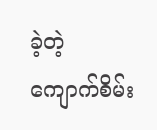ခဲ့တဲ့ ကျောက်စိမ်း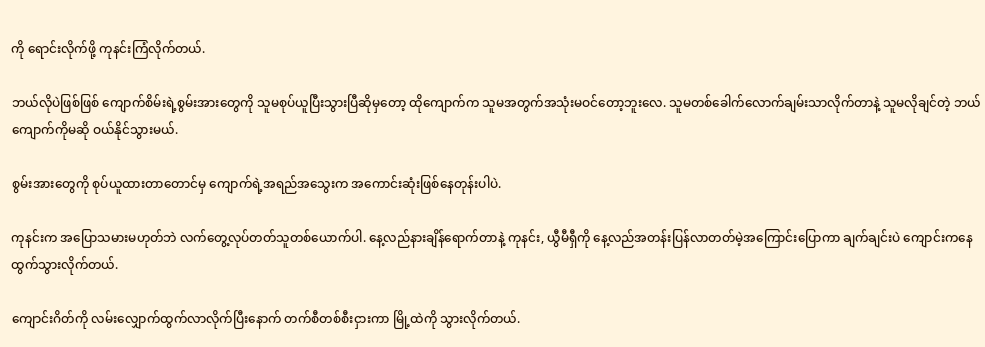ကို ရောင်းလိုက်ဖို့ ကုနင်းကြံလိုက်တယ်.

ဘယ်လိုပဲဖြစ်ဖြစ် ကျောက်စိမ်းရဲ့စွမ်းအားတွေကို သူမစုပ်ယူပြီးသွားပြီဆိုမှတော့ ထိုကျောက်က သူမအတွက်အသုံးမဝင်တော့ဘူးလေ. သူမတစ်ခေါက်လောက်ချမ်းသာလိုက်တာနဲ့ သူမလိုချင်တဲ့ ဘယ်ကျောက်ကိုမဆို ဝယ်နိုင်သွားမယ်.

စွမ်းအားတွေကို စုပ်ယူထားတာတောင်မှ ကျောက်ရဲ့အရည်အသွေးက အကောင်းဆုံးဖြစ်နေတုန်းပါပဲ.

ကုနင်းက အပြောသမားမဟုတ်ဘဲ လက်တွေ့လုပ်တတ်သူတစ်ယောက်ပါ. နေ့လည်နားချိန်ရောက်တာနဲ့ ကုနင်း, ယွီမီရှီကို နေ့လည်အတန်းပြန်လာတတ်မဲ့အကြောင်းပြောကာ ချက်ချင်းပဲ ကျောင်းကနေထွက်သွားလိုက်တယ်.

ကျောင်းဂိတ်ကို လမ်းလျှောက်ထွက်လာလိုက်ပြီးနောက် တက်စီတစ်စီးငှားကာ မြို့ထဲကို သွားလိုက်တယ်.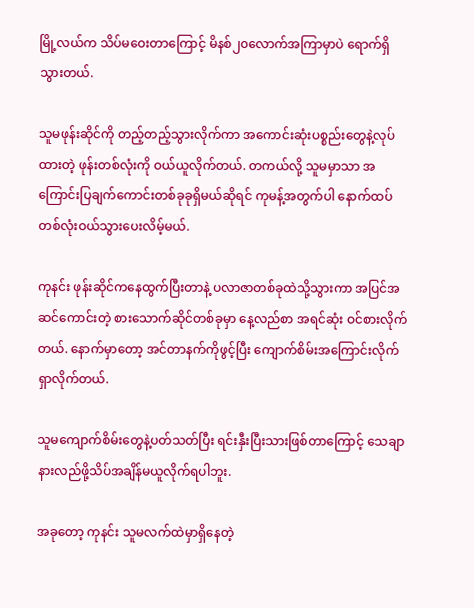မြို့လယ်က သိပ်မဝေးတာကြောင့် မိနစ်၂၀လောက်အကြာမှာပဲ ရောက်ရှိသွားတယ်.

သူမဖုန်းဆိုင်ကို တည့်တည့်သွားလိုက်ကာ အကောင်းဆုံးပစ္စည်းတွေနဲ့လုပ်ထားတဲ့ ဖုန်းတစ်လုံးကို ဝယ်ယူလိုက်တယ်. တကယ်လို့ သူမမှာသာ အကြောင်းပြချက်ကောင်းတစ်ခုခုရှိမယ်ဆိုရင် ကုမန့်အတွက်ပါ နောက်ထပ်တစ်လုံးဝယ်သွားပေးလိမ့်မယ်.

ကုနင်း ဖုန်းဆိုင်ကနေထွက်ပြီးတာနဲ့ ပလာဇာတစ်ခုထဲသို့သွားကာ အပြင်အဆင်ကောင်းတဲ့ စားသောက်ဆိုင်တစ်ခုမှာ နေ့လည်စာ အရင်ဆုံး ဝင်စားလိုက်တယ်. နောက်မှာတော့ အင်တာနက်ကိုဖွင့်ပြီး ကျောက်စိမ်းအကြောင်းလိုက်ရှာလိုက်တယ်.

သူမကျောက်စိမ်းတွေနဲ့ပတ်သတ်ပြီး ရင်းနှီးပြီးသားဖြစ်တာကြောင့် သေချာနားလည်ဖို့သိပ်အချိန်မယူလိုက်ရပါဘူး.

အခုတော့ ကုနင်း သူမလက်ထဲမှာရှိနေတဲ့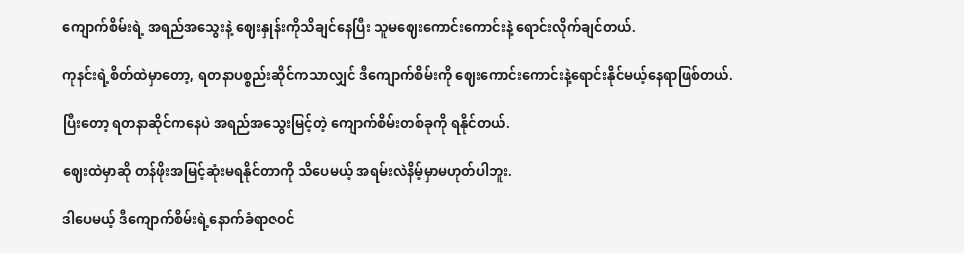ကျောက်စိမ်းရဲ့ အရည်အသွေးနဲ့ ဈေးနှုန်းကိုသိချင်နေပြီး သူမဈေးကောင်းကောင်းနဲ့ ရောင်းလိုက်ချင်တယ်.

ကုနင်းရဲ့စိတ်ထဲမှာတော့, ရတနာပစ္စည်းဆိုင်ကသာလျှင် ဒီကျောက်စိမ်းကို ဈေးကောင်းကောင်းနဲ့ရောင်းနိုင်မယ့်နေရာဖြစ်တယ်.

ပြီးတော့ ရတနာဆိုင်ကနေပဲ အရည်အသွေးမြင့်တဲ့ ကျောက်စိမ်းတစ်ခုကို ရနိုင်တယ်.

ဈေးထဲမှာဆို တန်ဖိုးအမြင့်ဆုံးမရနိုင်တာကို သိပေမယ့် အရမ်းလဲနိမ့်မှာမဟုတ်ပါဘူး.

ဒါပေမယ့် ဒီကျောက်စိမ်းရဲ့နောက်ခံရာဇဝင်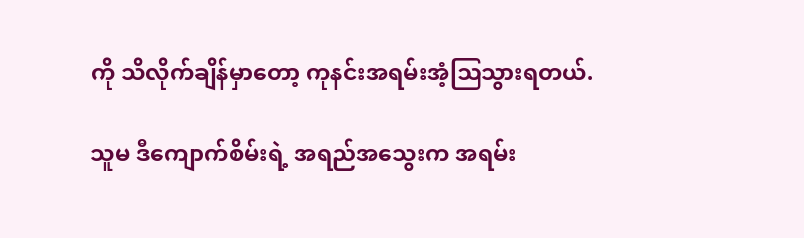ကို သိလိုက်ချိန်မှာတော့ ကုနင်းအရမ်းအံ့ဩသွားရတယ်.

သူမ ဒီကျောက်စိမ်းရဲ့ အရည်အသွေးက အရမ်း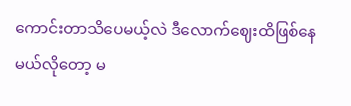ကောင်းတာသိပေမယ့်လဲ ဒီလောက်ဈေးထိဖြစ်နေမယ်လိုတော့ မ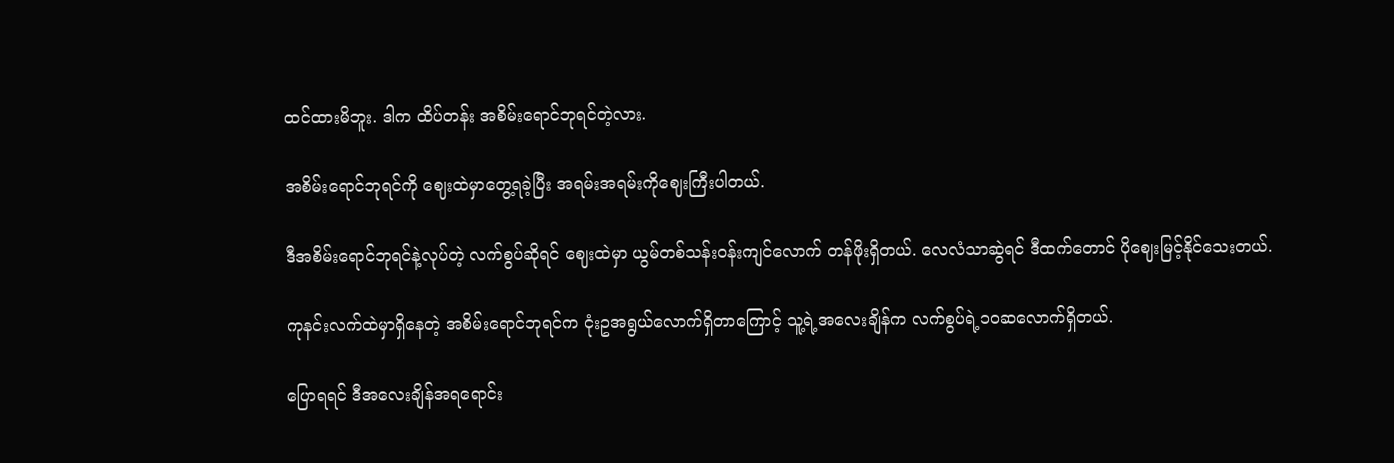ထင်ထားမိဘူး. ဒါက ထိပ်တန်း အစိမ်းရောင်ဘုရင်တဲ့လား.

အစိမ်းရောင်ဘုရင်ကို ဈေးထဲမှာတွေ့ရခဲ့ပြီး အရမ်းအရမ်းကိုဈေးကြီးပါတယ်.

ဒီအစိမ်းရောင်ဘုရင်နဲ့လုပ်တဲ့ လက်စွပ်ဆိုရင် ဈေးထဲမှာ ယွမ်တစ်သန်းဝန်းကျင်လောက် တန်ဖိုးရှိတယ်. လေလံသာဆွဲရင် ဒီထက်တောင် ပို‌ဈေးမြင့်နိုင်သေးတယ်.

ကုနင်းလက်ထဲမှာရှိနေတဲ့ အစိမ်းရောင်ဘုရင်က ငုံးဥအရွယ်လောက်ရှိတာကြောင့် သူ့ရဲ့အလေးချိန်က လက်စွပ်ရဲ့၁၀ဆလောက်ရှိတယ်.

ပြောရရင် ဒီအလေးချိန်အရရောင်း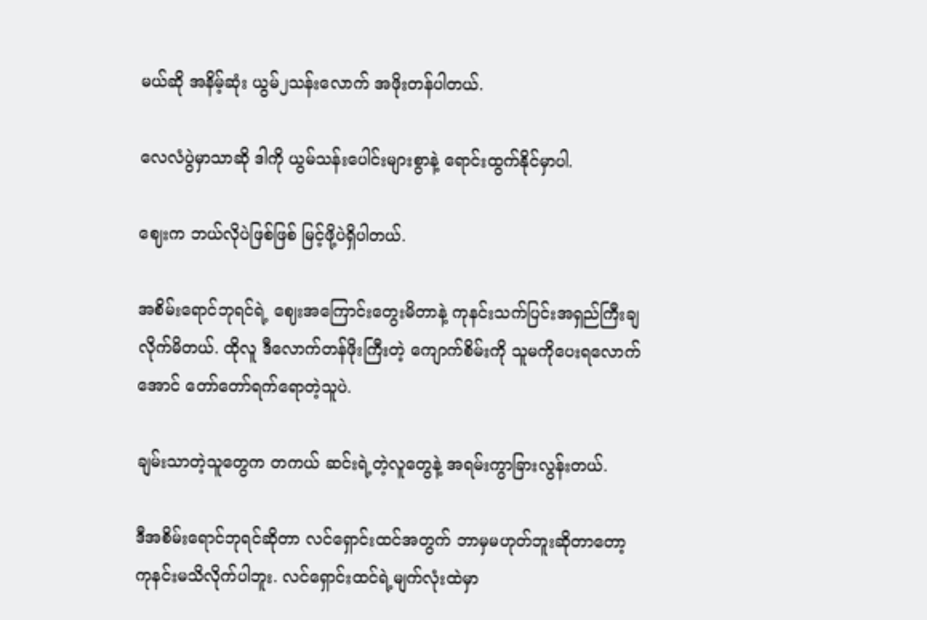မယ်ဆို အနိမ့်ဆုံး ယွမ်၂သန်းလောက် အဖိုးတန်ပါတယ်.

လေလံပွဲမှာသာဆို ဒါကို ယွမ်သန်းပေါင်းများစွာနဲ့ ရောင်းထွက်နိုင်မှာပါ.

ဈေးက ဘယ်လိုပဲဖြစ်ဖြစ် မြင့်ဖို့ပဲရှိပါတယ်.

အစိမ်းရောင်ဘုရင်ရဲ့ ဈေးအကြောင်းတွေးမိတာနဲ့ ကုနင်းသက်ပြင်းအရှည်ကြီးချလိုက်မိတယ်. ထိုလူ ဒီလောက်တန်ဖိုးကြီးတဲ့ ကျောက်စိမ်းကို သူမကိုပေးရလောက်အောင် တော်တော်ရက်ရောတဲ့သူပဲ.

ချမ်းသာတဲ့သူတွေက တကယ် ဆင်းရဲ့တဲ့လူတွေနဲ့ အရမ်းကွာခြားလွန်းတယ်.

ဒီအစိမ်းရောင်ဘုရင်ဆိုတာ လင်ရှောင်းထင်အတွက် ဘာမှမဟုတ်ဘူးဆိုတာတော့ ကုနင်းမသိလိုက်ပါဘူး. လင်ရှောင်းထင်ရဲ့မျက်လုံးထဲမှာ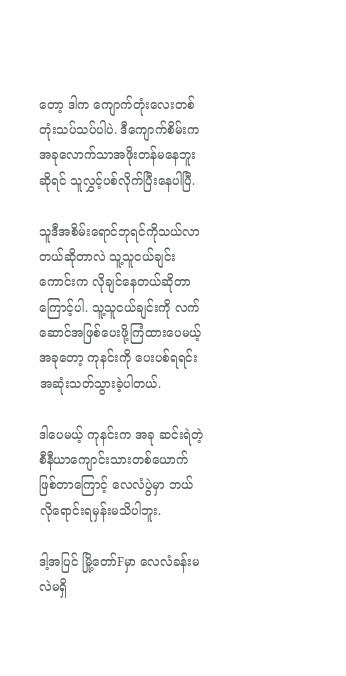တော့ ဒါက ကျောက်တုံးလေးတစ်တုံးသပ်သပ်ပါပဲ. ဒီကျောက်စိမ်းက အခုလောက်သာအဖိုးတန်မနေဘူးဆိုရင် သူလွှင့်ပစ်လိုက်ပြီးနေပါပြီ.

သူဒီအစိမ်းရောင်ဘုရင်ကိုသယ်လာတယ်ဆိုတာလဲ သူ့သူငယ်ချင်းကောင်းက လိုချင်နေတယ်ဆိုတာကြောင့်ပါ. သူ့သူငယ်ချင်းကို လက်ဆောင်အဖြစ်ပေးဖို့ကြံထားပေမယ့် အခုတော့ ကုနင်းကို ပေးပစ်ရရင်း အဆုံးသတ်သွားခဲ့ပါတယ်.

ဒါပေမယ့် ကုနင်းက အခု ဆင်းရဲတဲ့ စီနီယာကျောင်းသားတစ်ယောက်ဖြစ်တာကြောင့် လေလံပွဲမှာ ဘယ်လိုရောင်းရမှန်းမသိပါဘူး.

ဒါ့အပြင် မြို့တော်Fမှာ လေလံခန်းမလဲမရှိ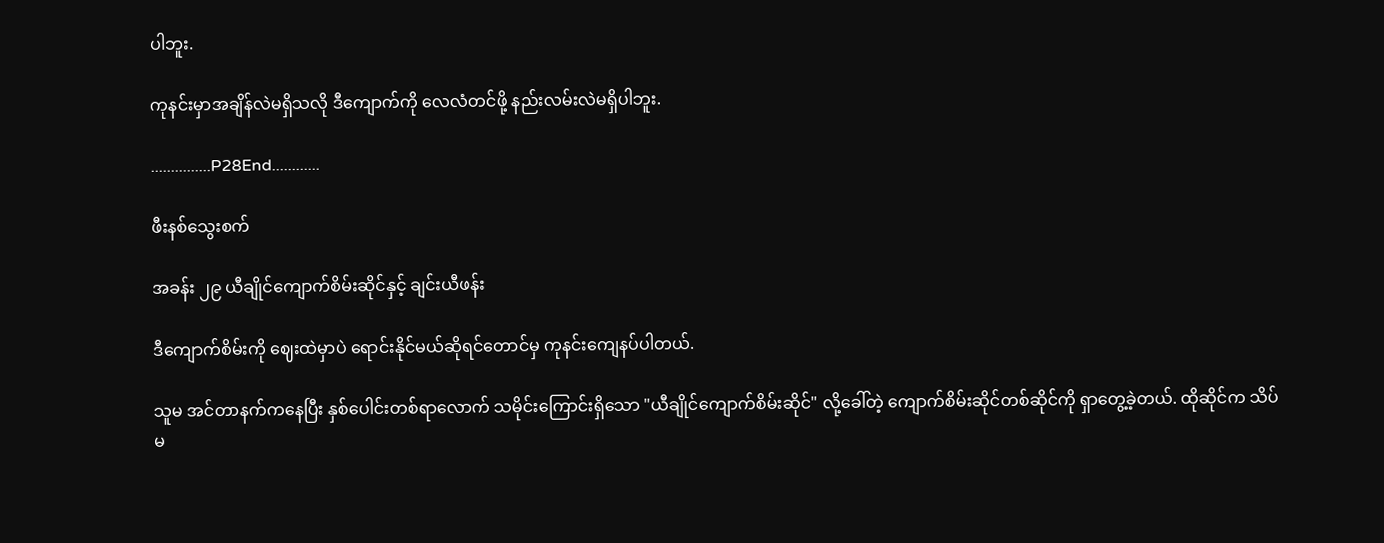ပါဘူး.

ကုနင်းမှာအချိန်လဲမရှိသလို ဒီကျောက်ကို လေလံတင်ဖို့ နည်းလမ်းလဲမရှိပါဘူး.

...............P28End............

ဖီးနစ်သွေးစက်

အခန်း ၂၉ ယီချိုင်ကျောက်စိမ်းဆိုင်နှင့် ချင်းယီဖန်း

ဒီကျောက်စိမ်းကို ဈေးထဲမှာပဲ ရောင်းနိုင်မယ်ဆိုရင်တောင်မှ ကုနင်းကျေနပ်ပါတယ်.

သူမ အင်တာနက်ကနေပြီး နှစ်ပေါင်းတစ်ရာလောက် သမိုင်းကြောင်းရှိသော "ယီချိုင်ကျောက်စိမ်းဆိုင်" လို့ခေါ်တဲ့ ကျောက်စိမ်းဆိုင်တစ်ဆိုင်ကို ရှာတွေ့ခဲ့တယ်. ထိုဆိုင်က သိပ်မ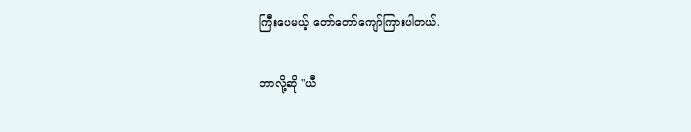ကြီးပေမယ့် တော်တော်ကျော်ကြားပါတယ်.

ဘာလို့ဆို "ယီ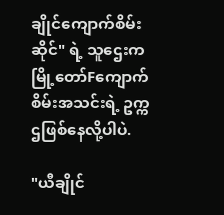ချိုင်ကျောက်စိမ်းဆိုင်" ရဲ့ သူဌေးက မြို့တော်Fကျောက်စိမ်းအသင်းရဲ့ ဥက္ကဌဖြစ်နေလို့ပါပဲ.

"ယီချိုင်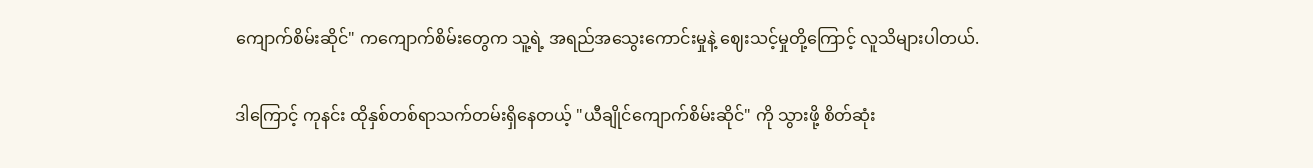ကျောက်စိမ်းဆိုင်" ကကျောက်စိမ်းတွေက သူ့ရဲ့ အရည်အသွေးကောင်းမှုနဲ့ ဈေးသင့်မှုတို့ကြောင့် လူသိများပါတယ်.

ဒါကြောင့် ကုနင်း ထိုနှစ်တစ်ရာသက်တမ်းရှိနေတယ့် "ယီချိုင်ကျောက်စိမ်းဆိုင်" ကို သွားဖို့ စိတ်ဆုံး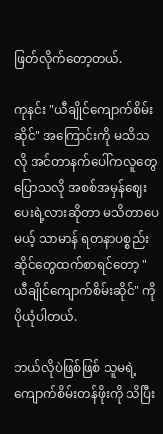ဖြတ်လိုက်တော့တယ်.

ကုနင်း "ယီချိုင်ကျောက်စိမ်းဆိုင်" အကြောင်းကို မသိသလို အင်တာနက်ပေါ်ကလူတွေပြောသလို အစစ်အမှန်ဈေးပေးရဲ့လားဆိုတာ မသိတာပေမယ့် သာမာန် ရတနာပစ္စည်းဆိုင်တွေထက်စာရင်တော့ "ယီချိုင်ကျောက်စိမ်းဆိုင်" ကို ပိုယုံပါတယ်.

ဘယ်လိုပဲဖြစ်ဖြစ် သူမရဲ့ ကျောက်စိမ်းတန်ဖိုးကို သိပြီး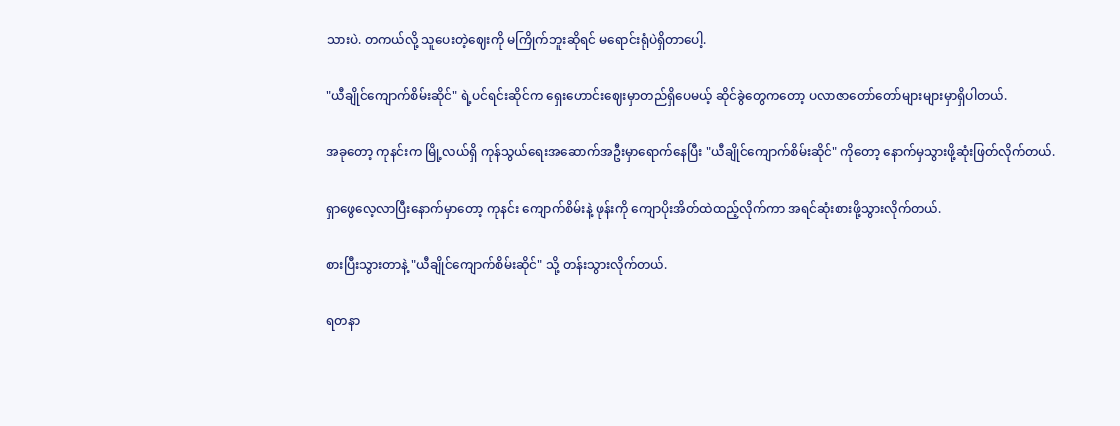သားပဲ. တကယ်လို့ သူပေးတဲ့ဈေးကို မကြိုက်ဘူးဆိုရင် မရောင်းရုံပဲရှိတာပေါ့.

"ယီချိုင်ကျောက်စိမ်းဆိုင်" ရဲ့ပင်ရင်းဆိုင်က ရှေးဟောင်းဈေးမှာတည်ရှိပေမယ့် ဆိုင်ခွဲတွေကတော့ ပလာဇာတော်တော်များများမှာရှိပါတယ်.

အခုတော့ ကုနင်းက မြို့လယ်ရှိ ကုန်သွယ်ရေးအဆောက်အဦးမှာရောက်နေပြီး "ယီချိုင်ကျောက်စိမ်းဆိုင်" ကိုတော့ နောက်မှသွားဖို့ဆုံးဖြတ်လိုက်တယ်.

ရှာဖွေလေ့လာပြီးနောက်မှာတော့ ကုနင်း ကျောက်စိမ်းနဲ့ ဖုန်းကို ကျောပိုးအိတ်ထဲထည့်လိုက်ကာ အရင်ဆုံးစားဖို့သွားလိုက်တယ်.

စားပြီးသွားတာနဲ့ "ယီချိုင်ကျောက်စိမ်းဆိုင်" သို့ တန်းသွားလိုက်တယ်.

ရတနာ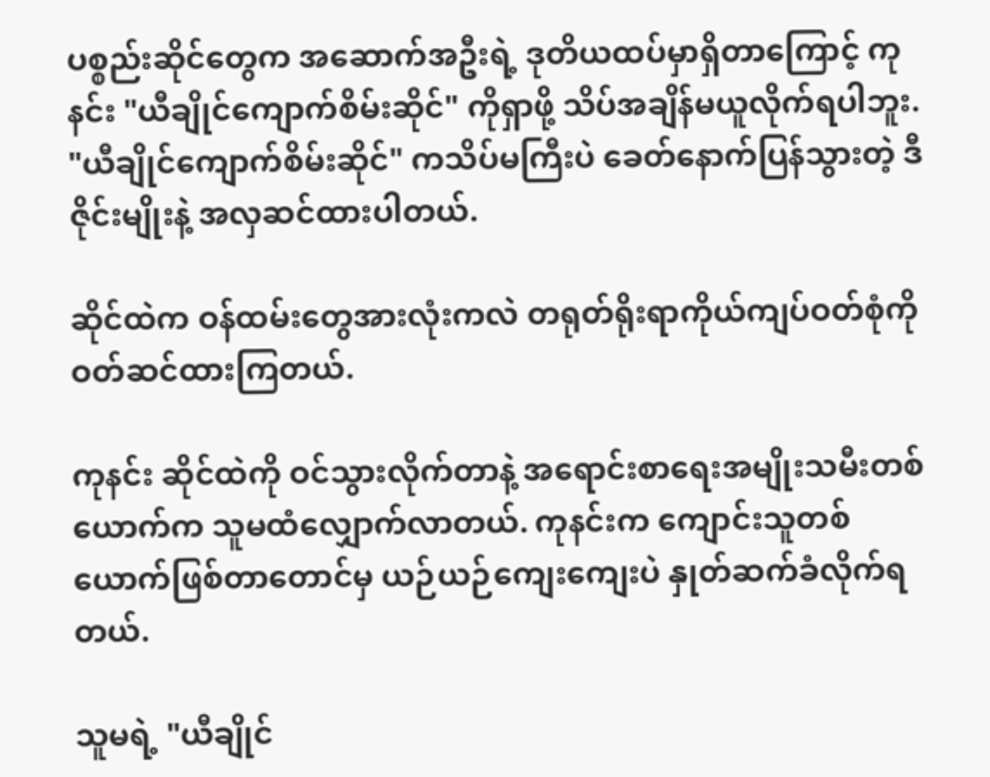ပစ္စည်းဆိုင်တွေက အဆောက်အဦးရဲ့ ဒုတိယထပ်မှာရှိတာကြောင့် ကုနင်း "ယီချိုင်ကျောက်စိမ်းဆိုင်" ကိုရှာဖို့ သိပ်အချိန်မယူလိုက်ရပါဘူး. "ယီချိုင်ကျောက်စိမ်းဆိုင်" ကသိပ်မကြီးပဲ ခေတ်နောက်ပြန်သွားတဲ့ ဒီဇိုင်းမျိုးနဲ့ အလှဆင်ထားပါတယ်.

ဆိုင်ထဲက ဝန်ထမ်းတွေအားလုံးကလဲ တရုတ်ရိုးရာကိုယ်ကျပ်ဝတ်စုံကို ဝတ်ဆင်ထားကြတယ်.

ကုနင်း ဆိုင်ထဲကို ဝင်သွားလိုက်တာနဲ့ အရောင်းစာရေးအမျိုးသမီးတစ်ယောက်က သူမထံလျှောက်လာတယ်. ကုနင်းက ကျောင်းသူတစ်ယောက်ဖြစ်တာတောင်မှ ယဉ်ယဉ်ကျေးကျေးပဲ နှုတ်ဆက်ခံလိုက်ရတယ်.

သူမရဲ့ "ယီချိုင်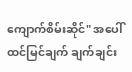ကျောက်စိမ်းဆိုင်" အပေါ် ထင်မြင်ချက် ချက်ချင်း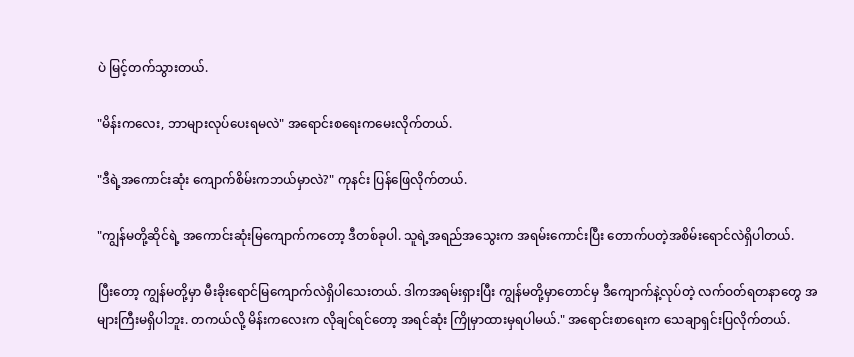ပဲ မြင့်တက်သွားတယ်.

"မိန်းကလေး, ဘာများလုပ်ပေးရမလဲ" အရောင်းစရေးကမေးလိုက်တယ်.

"ဒီရဲ့အကောင်းဆုံး ကျောက်စိမ်းကဘယ်မှာလဲ?" ကုနင်း ပြန်ဖြေလိုက်တယ်.

"ကျွန်မတို့ဆိုင်ရဲ့ အကောင်းဆုံးမြကျောက်ကတော့ ဒီတစ်ခုပါ. သူရဲ့အရည်အသွေးက အရမ်းကောင်းပြီး တောက်ပတဲ့အစိမ်းရောင်လဲရှိပါတယ်.

ပြီးတော့ ကျွန်မတို့မှာ မီးခိုးရောင်မြကျောက်လဲရှိပါသေးတယ်. ဒါကအရမ်းရှားပြီး ကျွန်မတို့မှာတောင်မှ ဒီကျောက်နဲ့လုပ်တဲ့ လက်ဝတ်ရတနာတွေ အများကြီးမရှိပါဘူး. တကယ်လို့ မိန်းကလေးက လိုချင်ရင်တော့ အရင်ဆုံး ကြိုမှာထားမှရပါမယ်." အရောင်းစာရေးက သေချာရှင်းပြလိုက်တယ်.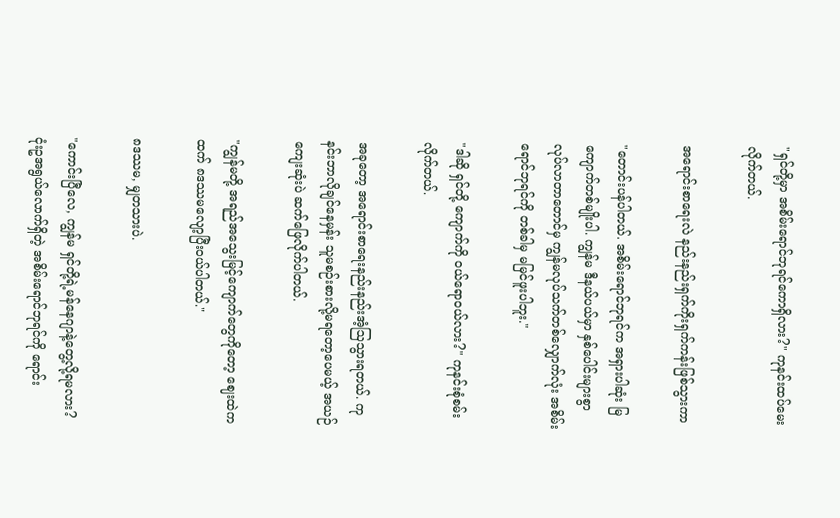"ရှင်တို့မှာ အစိမ်းရောင်ဘုရင်ကောရှိလား?" ကုနင်းထပ်မေးလိုက်တယ်.

အရောင်းစာရေးလဲ နည်းနည်းရှက်ကိုးရှက်ကန်းဖြစ်သွားကာ

"တောင်းပန်ပါတယ်. အစိမ်းရောင်ဘုရင်က အရှားပါဆုံး မြကျောက်တစ်မျိုးပါ. ကျွန်မ ဒီနယ်ပယ်မှာ နှစ်ပေါင်းများစွာ လုပ်လာတာတောင်မှ ကျွန်မလုပ်သက်တစ်လျှောက်လုံး အစိမ်းရောင်ဘုရင်ကို တစ်ခါမှ မမြင်ဖူးပါဘူး."

"ဒါဆို ရှင်တို့ ကျောက်ကို ဝယ်ရောဝယ်လား?" ကုနင်းစုံစမ်းလိုက်တယ်.

အခုတော့ အရောင်းစာရေးနည်းနည်းအံ့ဩသွားရတယ်. ကုနင်းဘာလိုချင်နေမှန်း သူမစဉ်းစားလို့မရတော့ပေမယ့် အယဉ်ကျေးဆုံးပဲ ဆက်ဖြေလိုက်ပါတယ်.

"ကျွန်မတို့ အရည်အသွေးမြင့်ကျောက်တွေကိုတော့ ဈေးထဲကထက် ၈ဒဿမလျော့ပြီးဝယ်ပါတယ်."

၈ဒဿမ, မျှတသားပဲ.

"ကောင်းပြီလေ, ကျွန်မ ရှင်တို့ရဲ့မန်နေဂျာနဲ့တွေ့လို့ရမလား? ငုံးဥအရွယ်လောက်ရှိတဲ့ အစိမ်းရောင်ဘုရင်ကို ရောင်း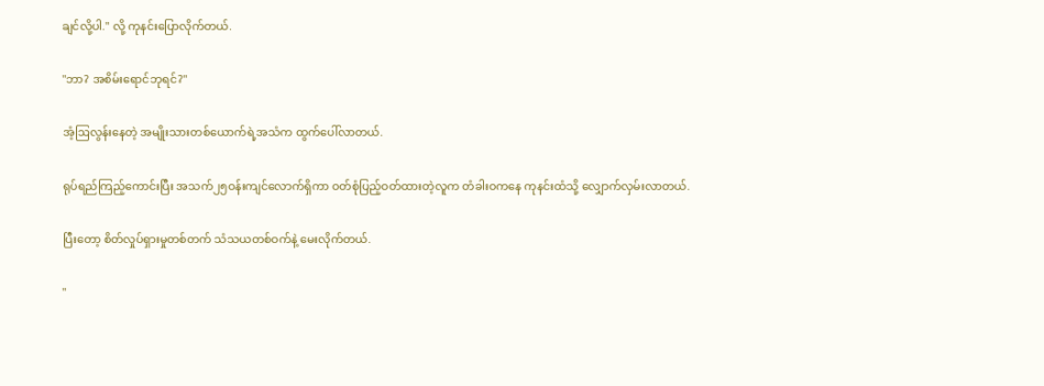ချင်လို့ပါ." လို့ ကုနင်းပြောလိုက်တယ်.

"ဘာ? အစိမ်းရောင်ဘုရင်?"

အံ့ဩလွန်းနေတဲ့ အမျိုးသားတစ်ယောက်ရဲ့အသံက ထွက်ပေါ်လာတယ်.

ရုပ်ရည်ကြည့်ကောင်းပြီး အသက်၂၅ဝန်းကျင်လောက်ရှိကာ ဝတ်စုံပြည့်ဝတ်ထားတဲ့လူက တံခါးဝကနေ ကုနင်းထံသို့ လျှောက်လှမ်းလာတယ်.

ပြီးတော့ စိတ်လှုပ်ရှားမှုတစ်တက် သံသယတစ်ဝက်နဲ့ မေးလိုက်တယ်.

"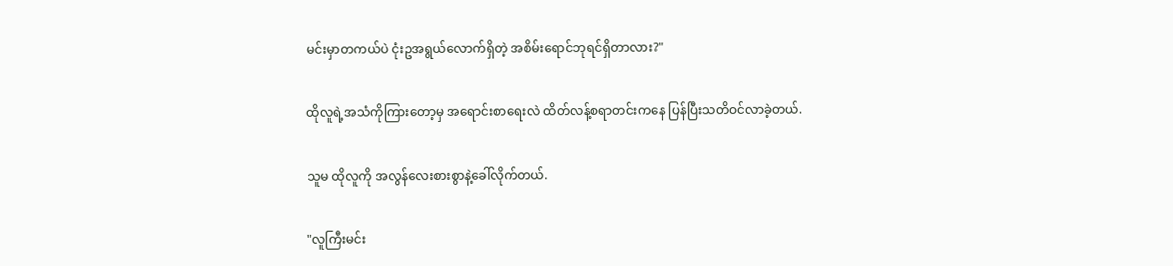မင်းမှာတကယ်ပဲ ငုံးဥအရွယ်လောက်ရှိတဲ့ အစိမ်းရောင်ဘုရင်ရှိတာလား?"

ထိုလူရဲ့အသံကိုကြားတော့မှ အရောင်းစာရေးလဲ ထိတ်လန့်စရာတင်းကနေ ပြန်ပြီးသတိဝင်လာခဲ့တယ်.

သူမ ထိုလူကို အလွန်လေးစားစွာနဲ့ခေါ်လိုက်တယ်.

"လူကြီးမင်း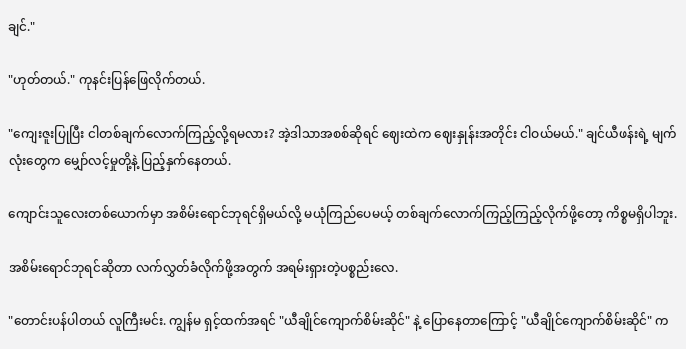ချင်."

"ဟုတ်တယ်." ကုနင်းပြန်ဖြေလိုက်တယ်.

"ကျေးဇူးပြုပြီး ငါတစ်ချက်လောက်ကြည့်လို့ရမလား? အဲ့ဒါသာအစစ်ဆိုရင် ဈေးထဲက ဈေးနှုန်းအတိုင်း ငါဝယ်မယ်." ချင်ယီဖန်းရဲ့ မျက်လုံးတွေက မျှော်လင့်မှုတို့နဲ့ ပြည့်နှက်နေတယ်.

ကျောင်းသူလေးတစ်ယောက်မှာ အစိမ်းရောင်ဘုရင်ရှိမယ်လို့ မယုံကြည်ပေမယ့် တစ်ချက်လောက်ကြည့်ကြည့်လိုက်ဖို့တော့ ကိစ္စမရှိပါဘူး.

အစိမ်းရောင်ဘုရင်ဆိုတာ လက်လွှတ်ခံလိုက်ဖို့အတွက် အရမ်းရှားတဲ့ပစ္စည်းလေ.

"တောင်းပန်ပါတယ် လူကြီးမင်း. ကျွန်မ ရှင့်ထက်အရင် "ယီချိုင်ကျောက်စိမ်းဆိုင်" နဲ့ ပြောနေတာကြောင့် "ယီချိုင်ကျောက်စိမ်းဆိုင်" က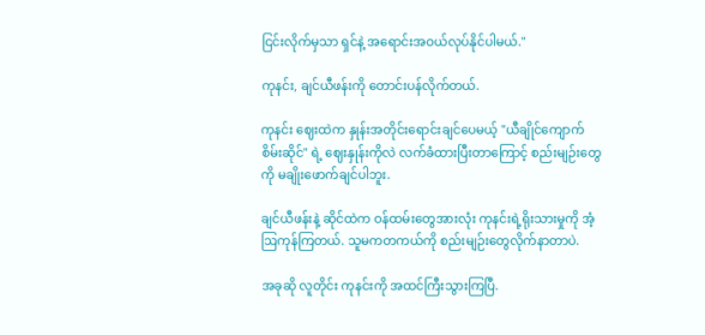ငြင်းလိုက်မှသာ ရှင်နဲ့ အရောင်းအဝယ်လုပ်နိုင်ပါမယ်."

ကုနင်း, ချင်ယီဖန်းကို တောင်းပန်လိုက်တယ်.

ကုနင်း ဈေးထဲက နှုန်းအတိုင်းရောင်းချင်ပေမယ့် "ယီချိုင်ကျောက်စိမ်းဆိုင်" ရဲ့ ဈေးနှုန်းကိုလဲ လက်ခံထားပြီးတာကြောင့် စည်းမျဉ်းတွေကို မချိုးဖောက်ချင်ပါဘူး.

ချင်ယီဖန်းနဲ့ ဆိုင်ထဲက ဝန်ထမ်းတွေအားလုံး ကုနင်းရဲ့ရိုးသားမှုကို အံ့ဩကုန်ကြတယ်. သူမကတကယ်ကို စည်းမျဉ်းတွေလိုက်နာတာပဲ.

အခုဆို လူတိုင်း ကုနင်းကို အထင်ကြီးသွားကြပြီ.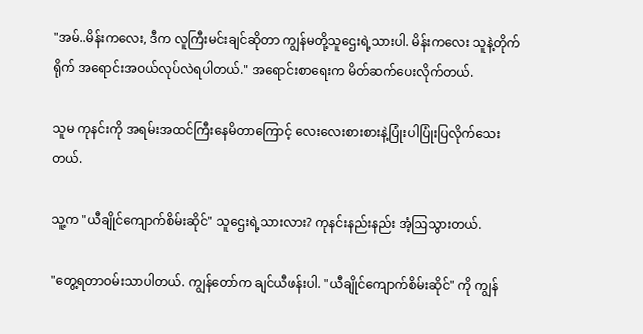"အမ်..မိန်းကလေး, ဒီက လူကြီးမင်းချင်ဆိုတာ ကျွန်မတို့သူဌေးရဲ့သားပါ. မိန်းကလေး သူနဲ့တိုက်ရိုက် အရောင်းအဝယ်လုပ်လဲရပါတယ်." အရောင်းစာရေးက မိတ်ဆက်ပေးလိုက်တယ်.

သူမ ကုနင်းကို အရမ်းအထင်ကြီးနေမိတာကြောင့် လေးလေးစားစားနဲ့ပြုံးပါပြုံးပြလိုက်သေးတယ်.

သူ့က "ယီချိုင်ကျောက်စိမ်းဆိုင်" သူဌေးရဲ့သားလား? ကုနင်းနည်းနည်း အံ့ဩသွားတယ်.

"တွေ့ရတာဝမ်းသာပါတယ်. ကျွန်တော်က ချင်ယီဖန်းပါ. "ယီချိုင်ကျောက်စိမ်းဆိုင်" ကို ကျွန်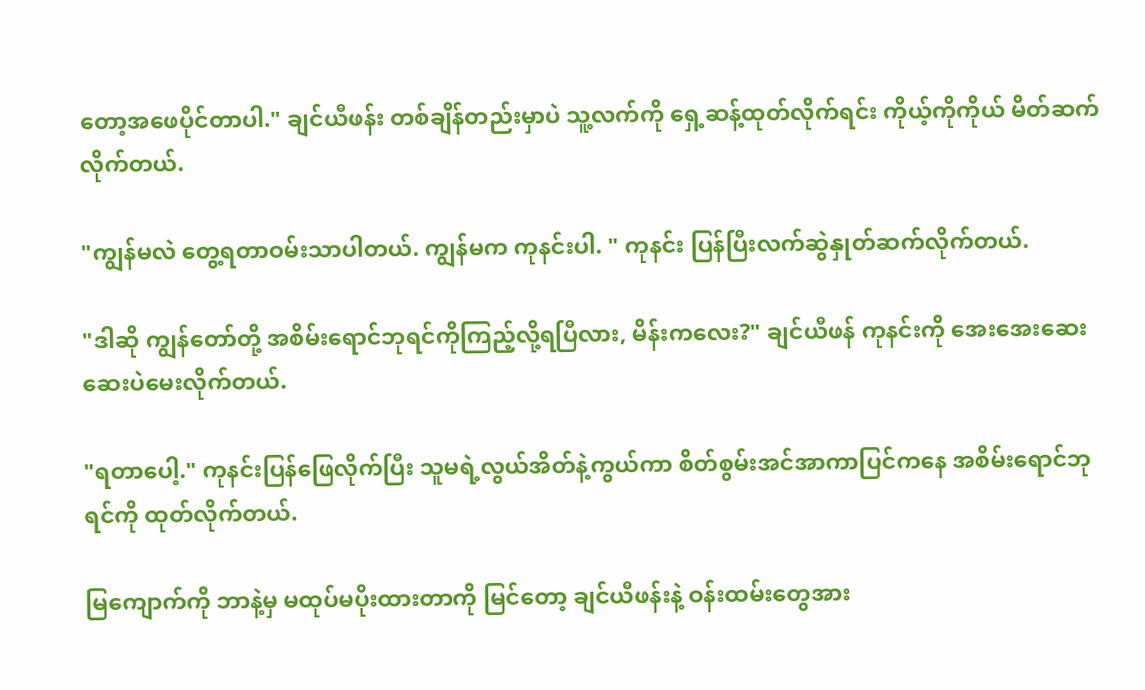တော့အဖေပိုင်တာပါ." ချင်ယီဖန်း တစ်ချိန်တည်းမှာပဲ သူ့လက်ကို ရှေ့ဆန့်ထုတ်လိုက်ရင်း ကိုယ့်ကိုကိုယ် မိတ်ဆက်လိုက်တယ်.

"ကျွန်မလဲ တွေ့ရတာဝမ်းသာပါတယ်. ကျွန်မက ကုနင်းပါ. " ကုနင်း ပြန်ပြီးလက်ဆွဲနှုတ်ဆက်လိုက်တယ်.

"ဒါဆို ကျွန်တော်တို့ အစိမ်းရောင်ဘုရင်ကိုကြည့်လို့ရပြီလား, မိန်းကလေး?" ချင်ယီဖန် ကုနင်းကို အေးအေးဆေးဆေးပဲမေးလိုက်တယ်.

"ရတာပေါ့." ကုနင်းပြန်ဖြေလိုက်ပြီး သူမရဲ့လွယ်အိတ်နဲ့ကွယ်ကာ စိတ်စွမ်းအင်အာကာပြင်ကနေ အစိမ်းရောင်ဘုရင်ကို ထုတ်လိုက်တယ်.

မြကျောက်ကို ဘာနဲ့မှ မထုပ်မပိုးထားတာကို မြင်တော့ ချင်ယီဖန်းနဲ့ ဝန်းထမ်းတွေအား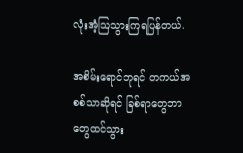လုံးအံ့ဩသွားကြရပြန်တယ်.

အစိမ်းရောင်ဘုရင် တကယ်အစစ်သာဆိုရင် ခြစ်ရာတွေဘာတွေထင်သွား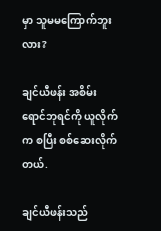မှာ သူမမကြောက်ဘူးလား?

ချင်ယီဖန်း အစိမ်းရောင်ဘုရင်ကို ယူလိုက်က စပြီး စစ်ဆေးလိုက်တယ်.

ချင်ယီဖန်းသည်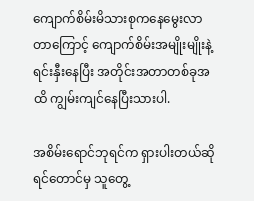ကျောက်စိမ်းမိသားစုကနေမွေးလာတာကြောင့် ကျောက်စိမ်းအမျိုးမျိုးနဲ့ ရင်းနှီးနေပြီး အတိုင်းအတာတစ်ခုအထိ ကျွမ်းကျင်နေပြီးသားပါ.

အစိမ်းရောင်ဘုရင်က ရှားပါးတယ်ဆိုရင်တောင်မှ သူတွေ့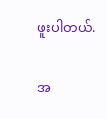ဖူးပါတယ်.

အ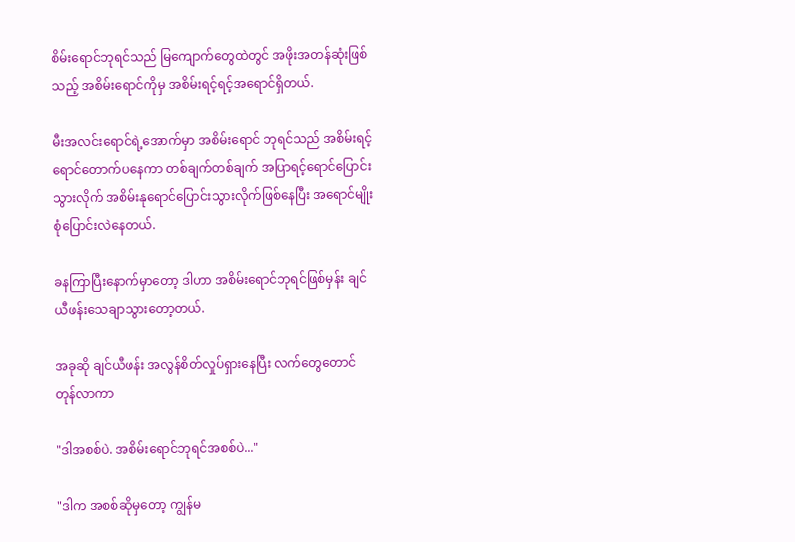စိမ်းရောင်ဘုရင်သည် မြကျောက်တွေထဲတွင် အဖိုးအတန်ဆုံးဖြစ်သည့် အစိမ်းရောင်ကိုမှ အစိမ်းရင့်ရင့်အရောင်ရှိတယ်.

မီးအလင်းရောင်ရဲ့အောက်မှာ အစိမ်းရောင် ဘုရင်သည် အစိမ်းရင့်ရောင်တောက်ပနေကာ တစ်ချက်တစ်ချက် အပြာရင့်ရောင်ပြောင်းသွားလိုက် အစိမ်းနုရောင်ပြောင်းသွားလိုက်ဖြစ်နေပြီး အရောင်မျိုးစုံပြောင်းလဲနေတယ်.

ခနကြာပြီးနောက်မှာတော့ ဒါဟာ အစိမ်းရောင်ဘုရင်ဖြစ်မှန်း ချင်ယီဖန်းသေချာသွားတော့တယ်.

အခုဆို ချင်ယီဖန်း အလွန်စိတ်လှုပ်ရှားနေပြီး လက်တွေတောင်တုန်လာကာ

"ဒါအစစ်ပဲ. အစိမ်းရောင်ဘုရင်အစစ်ပဲ..."

"ဒါက အစစ်ဆိုမှတော့ ကျွန်မ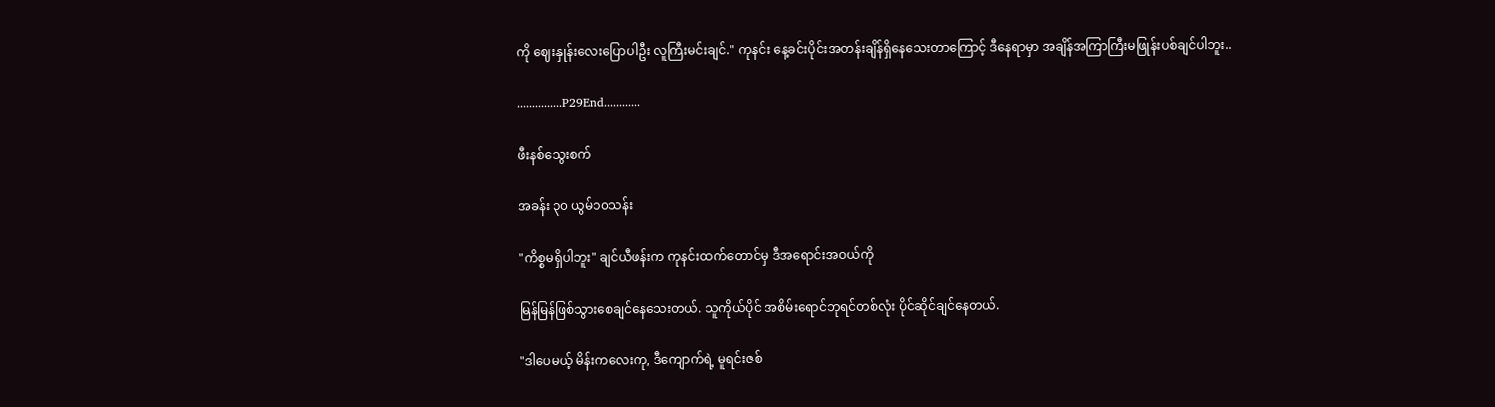ကို ဈေးနှုန်းလေးပြောပါဦး လူကြီးမင်းချင်." ကုနင်း နေ့ခင်းပိုင်းအတန်းချိန်ရှိနေသေးတာကြောင့် ဒီနေရာမှာ အချိန်အကြာကြီးမဖြုန်းပစ်ချင်ပါဘူး..

...............P29End............

ဖီးနစ်သွေးစက်

အခန်း ၃၀ ယွမ်၁၀သန်း

"ကိစ္စမရှိပါဘူး" ချင်ယီဖန်းက ကုနင်းထက်တောင်မှ ဒီအရောင်းအဝယ်ကို

မြန်မြန်ဖြစ်သွားစေချင်နေသေးတယ်. သူကိုယ်ပိုင် အစိမ်းရောင်ဘုရင်တစ်လုံး ပိုင်ဆိုင်ချင်နေတယ်.

"ဒါပေမယ့် မိန်းကလေးကု, ဒီကျောက်ရဲ့ မူရင်းဇစ်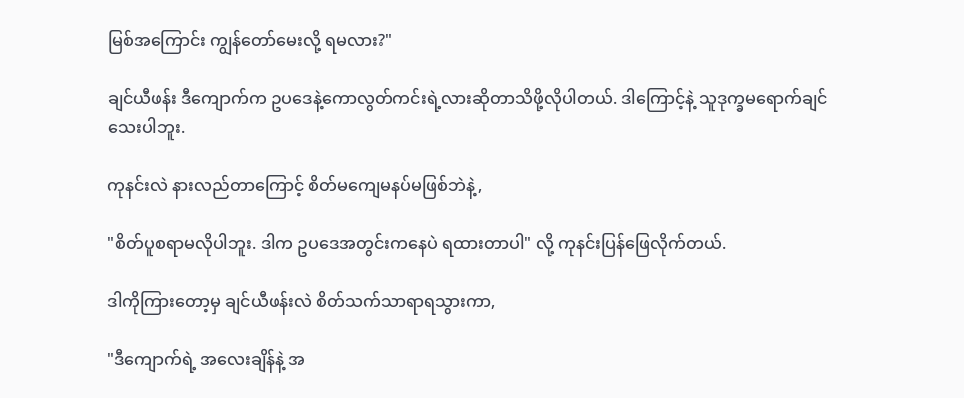မြစ်အကြောင်း ကျွန်တော်မေးလို့ ရမလား?"

ချင်ယီဖန်း ဒီကျောက်က ဥပဒေနဲ့ကောလွတ်ကင်းရဲ့လားဆိုတာသိဖို့လိုပါတယ်. ဒါကြောင့်နဲ့ သူဒုက္ခမရောက်ချင်သေးပါဘူး.

ကုနင်းလဲ နားလည်တာကြောင့် စိတ်မကျေမနပ်မဖြစ်ဘဲနဲ့,

"စိတ်ပူစရာမလိုပါဘူး. ဒါက ဥပဒေအတွင်းကနေပဲ ရထားတာပါ" လို့ ကုနင်းပြန်ဖြေလိုက်တယ်.

ဒါကိုကြားတော့မှ ချင်ယီဖန်းလဲ စိတ်သက်သာရာရသွားကာ,

"ဒီကျောက်ရဲ့ အလေးချိန်နဲ့ အ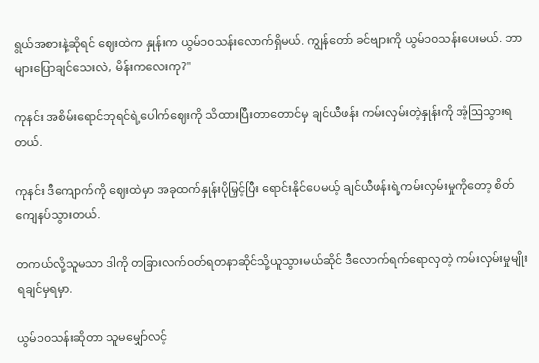ရွယ်အစားနဲ့ဆိုရင် ဈေးထဲက နှုန်းက ယွမ်၁၀သန်းလောက်ရှိမယ်. ကျွန်တော် ခင်ဗျားကို ယွမ်၁၀သန်းပေးမယ်. ဘာများပြောချင်သေးလဲ, မိန်းကလေးကု?"

ကုနင်း အစိမ်းရောင်ဘုရင်ရဲ့ပေါက်ဈေးကို သိထားပြီးတာတောင်မှ ချင်ယီဖန်း ကမ်းလှမ်းတဲ့နှုန်းကို အံ့ဩသွားရတယ်.

ကုနင်း ဒီကျောက်ကို ဈေးထဲမှာ အခုထက်နှုန်းပိုမြှင့်ပြီး ရောင်းနိုင်ပေမယ့် ချင်ယီဖန်းရဲ့ကမ်းလှမ်းမှုကိုတော့ စိတ်ကျေနပ်သွားတယ်.

တကယ်လို့သူမသာ ဒါကို တခြားလက်ဝတ်ရတနာဆိုင်သို့ယူသွားမယ်ဆိုင် ဒီလောက်ရက်ရောလှတဲ့ ကမ်းလှမ်းမှုမျိုး ရချင်မှရမှာ.

ယွမ်၁၀သန်းဆိုတာ သူမမျှော်လင့်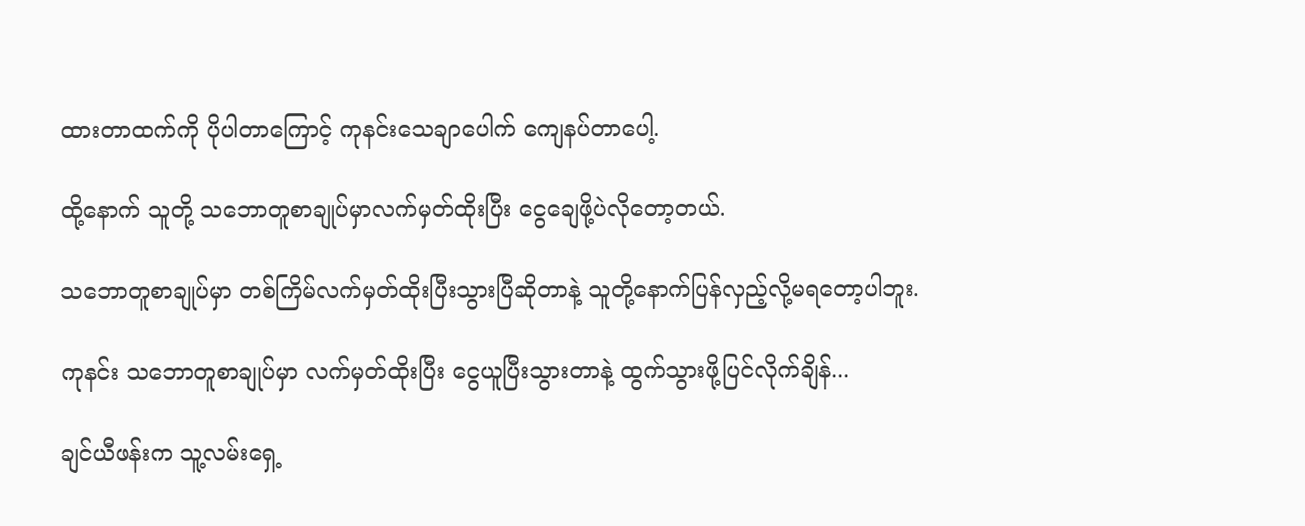ထားတာထက်ကို ပိုပါတာကြောင့် ကုနင်းသေချာပေါက် ကျေနပ်တာပေါ့.

ထို့နောက် သူတို့ သဘောတူစာချုပ်မှာလက်မှတ်ထိုးပြီး ငွေချေဖို့ပဲလိုတော့တယ်.

သဘောတူစာချုပ်မှာ တစ်ကြိမ်လက်မှတ်ထိုးပြီးသွားပြီဆိုတာနဲ့ သူတို့နောက်ပြန်လှည့်လို့မရတော့ပါဘူး.

ကုနင်း သဘောတူစာချုပ်မှာ လက်မှတ်ထိုးပြီး ငွေယူပြီးသွားတာနဲ့ ထွက်သွားဖို့ပြင်လိုက်ချိန်...

ချင်ယီဖန်းက သူ့လမ်းရှေ့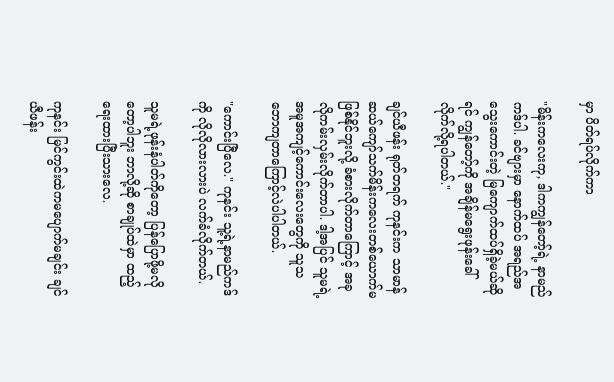မှာ ပိတ်ရပ်လိုက်ကာ

"မိန်းကလေးကု, ဒါကကျွန်တော့်ရဲ့ နာမည်ကဒ်ပါ. ခင်ဗျားမှာ နောက်ထပ် အရည်အသွေးကောင်းတဲ့ မြကျောက်ထပ်ရှိခဲ့မယ်ဆိုရင် ကျွန်တော့်ကို အချိန်မရွေးဖုန်းခေါ်လိုက်လို့ရပါတယ်."

ချင်ယီဖန်း ရုတ်တရက် ကုနင်းက သာမာန်ဆယ်ကျော်သက်မိန်းကလေးတစ်ယောက်မဖြစ်နိုင်ဘူးလို့ ခံစားလိုက်တာကြောင့် အခုလိုကမ်းလှမ်းလိုက်တာပါ. ဒါ့အပြင် သူမရဲ့အမူအကျင့်ကောင်းလေးတွေကို သူသဘောကျတာကြောင့်လဲပါပါတယ်.

"ကောင်းပြီလေ." ကုနင်း သူ့ရဲ့နာမည်ကဒ်ကို လိုလိုလားလားပဲ လက်ခံလိုက်တယ်.

သူမရဲ့ဖုန်းနံပါတ်ကိုတော့ ပြန်ပြောဖို့မလိုတော့ပါဘူး ဘာလို့ဆို စာချုပ်ထဲမှာ ထည့်ရေးထားပြီးသားလေ.

ကုနင်း မြင်ကွင်းထဲကမပျောက်မချင်း ချင်ယီဖန်း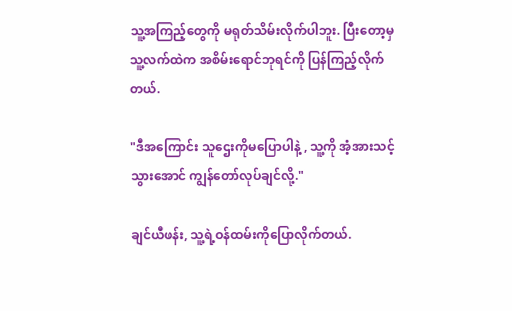သူ့အကြည့်တွေကို မရုတ်သိမ်းလိုက်ပါဘူး. ပြီးတော့မှ သူ့လက်ထဲက အစိမ်းရောင်ဘုရင်ကို ပြန်ကြည့်လိုက်တယ်.

"ဒီအကြောင်း သူဌေးကိုမပြောပါနဲ့ , သူ့ကို အံ့အားသင့်သွားအောင် ကျွန်တော်လုပ်ချင်လို့."

ချင်ယီဖန်း, သူ့ရဲ့ဝန်ထမ်းကိုပြောလိုက်တယ်.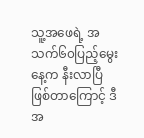သူ့အဖေရဲ့ အသက်၆၀ပြည့်မွေးနေ့က နီးလာပြီဖြစ်တာကြောင့် ဒီအ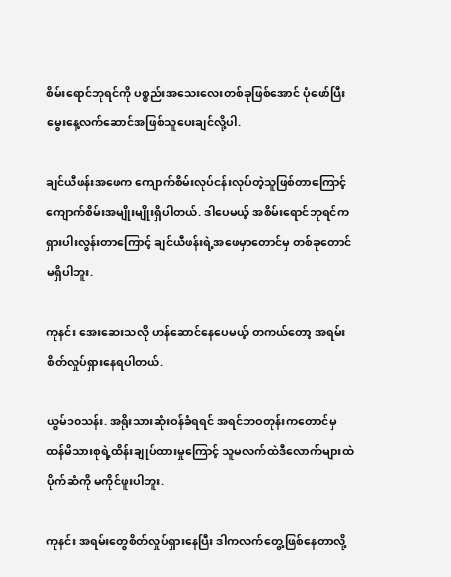စိမ်းရောင်ဘုရင်ကို ပစ္စည်းအသေးလေးတစ်ခုဖြစ်အောင် ပုံဖော်ပြီး မွေးနေ့လက်ဆောင်အဖြစ်သူပေးချင်လို့ပါ.

ချင်ယီဖန်းအဖေက ကျောက်စိမ်းလုပ်ငန်းလုပ်တဲ့သူဖြစ်တာကြောင့် ကျောက်စိမ်းအမျိုးမျိုးရှိပါတယ်. ဒါပေမယ့် အစိမ်းရောင်ဘုရင်က ရှားပါးလွန်းတာကြောင့် ချင်ယီဖန်းရဲ့အဖေမှာတောင်မှ တစ်ခုတောင်မရှိပါဘူး.

ကုနင်း အေးဆေးသလို ဟန်ဆောင်နေပေမယ့် တကယ်တော့ အရမ်းစိတ်လှုပ်ရှားနေရပါတယ်.

ယွမ်၁၀သန်း. အရိုးသားဆုံးဝန်ခံရရင် အရင်ဘဝတုန်းကတောင်မှ ထန်မိသားစုရဲ့ထိန်းချုပ်ထားမှုကြောင့် သူမလက်ထဲဒီလောက်များထဲပိုက်ဆံကို မကိုင်ဖူးပါဘူး.

ကုနင်း အရမ်းတွေစိတ်လှုပ်ရှားနေပြီး ဒါကလက်တွေ့ဖြစ်နေတာလို့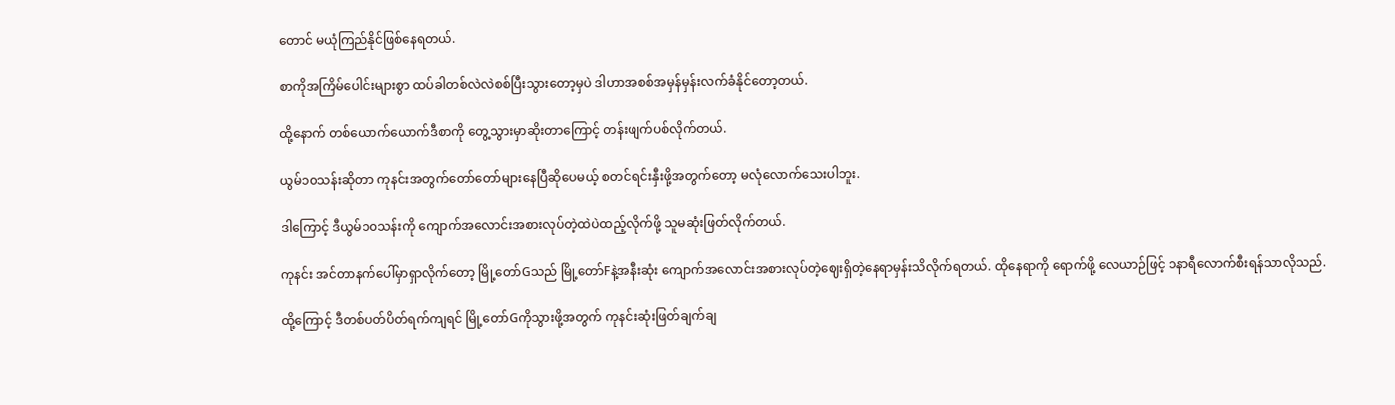တောင် မယုံကြည်နိုင်ဖြစ်နေရတယ်.

စာကိုအကြိမ်ပေါင်းများစွာ ထပ်ခါတစ်လဲလဲစစ်ပြီးသွားတော့မှပဲ ဒါဟာအစစ်အမှန်မှန်းလက်ခံနိုင်တော့တယ်.

ထို့နောက် တစ်ယောက်ယောက်ဒီစာကို တွေ့သွားမှာဆိုးတာကြောင့် တန်းဖျက်ပစ်လိုက်တယ်.

ယွမ်၁၀သန်းဆိုတာ ကုနင်းအတွက်တော်တော်များနေပြီဆိုပေမယ့် စတင်ရင်းနှီးဖို့အတွက်တော့ မလုံလောက်သေးပါဘူး.

ဒါကြောင့် ဒီယွမ်၁၀သန်းကို ကျောက်အလောင်းအစားလုပ်တဲ့ထဲပဲထည့်လိုက်ဖို့ သူမဆုံးဖြတ်လိုက်တယ်.

ကုနင်း အင်တာနက်ပေါ်မှာရှာလိုက်တော့ မြို့တော်Gသည် မြို့တော်Fနဲ့အနီးဆုံး ကျောက်အလောင်းအစားလုပ်တဲ့ဈေးရှိတဲ့နေရာမှန်းသိလိုက်ရတယ်. ထိုနေရာကို ရောက်ဖို့ လေယာဉ်ဖြင့် ၁နာရီလောက်စီးရန်သာလိုသည်.

ထို့ကြောင့် ဒီတစ်ပတ်ပိတ်ရက်ကျရင် မြို့တော်Gကိုသွားဖို့အတွက် ကုနင်းဆုံးဖြတ်ချက်ချ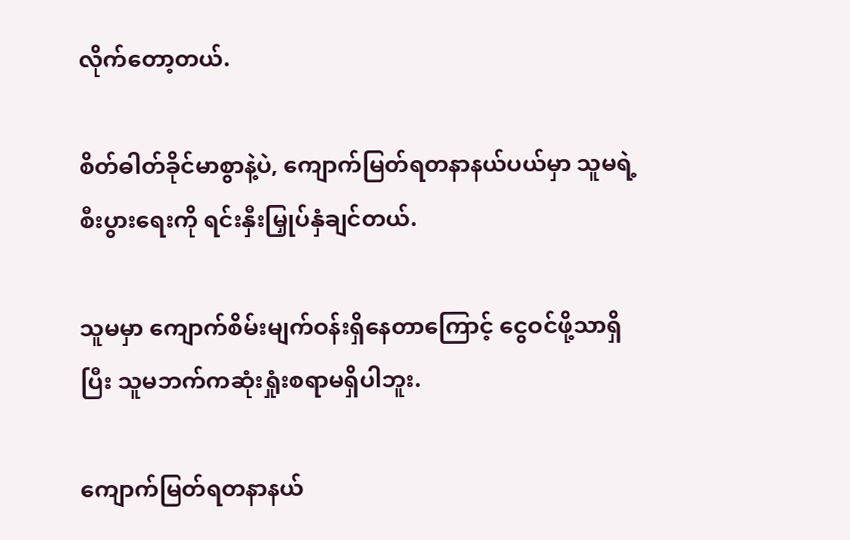လိုက်တော့တယ်.

စိတ်ဓါတ်ခိုင်မာစွာနဲ့ပဲ, ကျောက်မြတ်ရတနာနယ်ပယ်မှာ သူမရဲ့စီးပွားရေးကို ရင်းနှီးမြှုပ်နှံချင်တယ်.

သူမမှာ ကျောက်စိမ်းမျက်ဝန်းရှိနေတာကြောင့် ငွေဝင်ဖို့သာရှိပြီး သူမဘက်ကဆုံးရှုံးစရာမရှိပါဘူး.

ကျောက်မြတ်ရတနာနယ်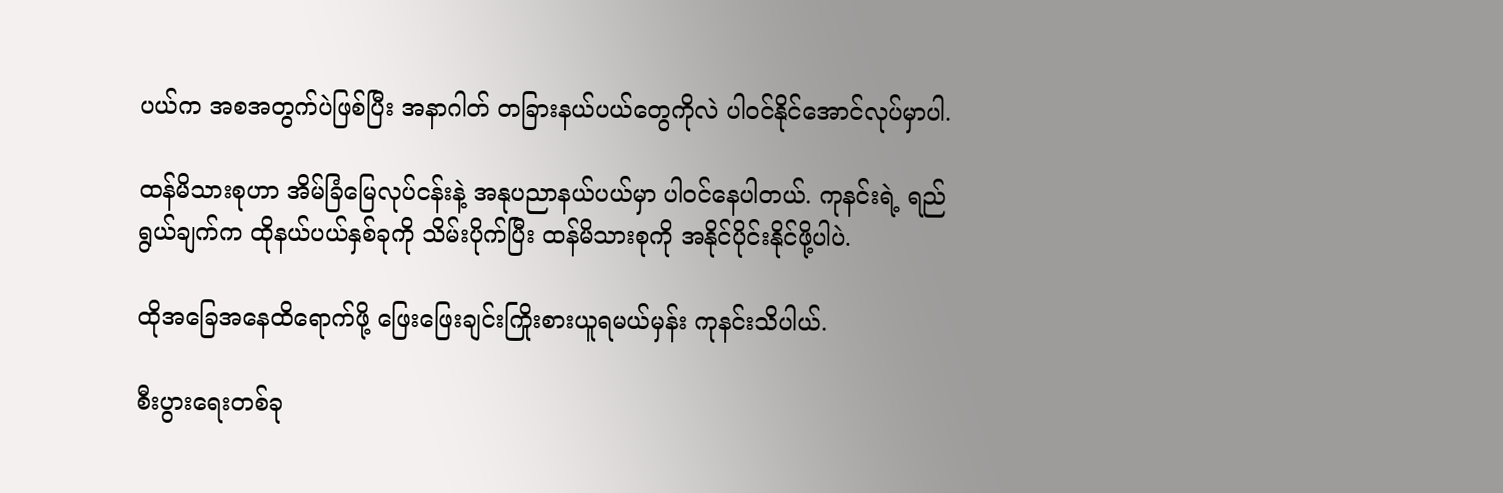ပယ်က အစအတွက်ပဲဖြစ်ပြီး အနာဂါတ် တခြားနယ်ပယ်တွေကိုလဲ ပါဝင်နိုင်အောင်လုပ်မှာပါ.

ထန်မိသားစုဟာ အိမ်ခြံမြေလုပ်ငန်းနဲ့ အနုပညာနယ်ပယ်မှာ ပါဝင်နေပါတယ်. ကုနင်းရဲ့ ရည်ရွယ်ချက်က ထိုနယ်ပယ်နှစ်ခုကို သိမ်းပိုက်ပြီး ထန်မိသားစုကို အနိုင်ပိုင်းနိုင်ဖို့ပါပဲ.

ထိုအခြေအနေထိရောက်ဖို့ ဖြေးဖြေးချင်းကြိုးစားယူရမယ်မှန်း ကုနင်းသိပါယ်.

စီးပွားရေးတစ်ခု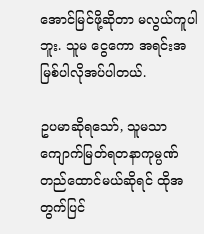အောင်မြင်ဖို့ဆိုတာ မလွယ်ကူပါဘူး. သူမ ငွေကော အရင်းအမြစ်ပါလိုအပ်ပါတယ်.

ဥပမာဆိုရသော်, သူမသာ ကျောက်မြတ်ရတနာကုမ္ပဏ်တည်ထောင်မယ်ဆိုရင် ထိုအတွက်ပြင်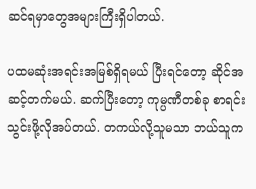ဆင်ရမှာတွေအများကြီးရှိပါတယ်.

ပထမဆုံးအရင်းအမြစ်ရှိရမယ် ပြီးရင်တော့ ဆိုင်အဆင့်တက်မယ်. ဆက်ပြီးတော့ ကုမ္ပဏီတစ်ခု စာရင်းသွင်းဖို့လိုအပ်တယ်. တကယ်လို့သူမသာ ဘယ်သူက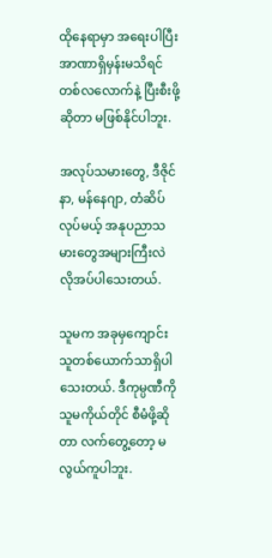ထိုနေရာမှာ အရေးပါပြီး အာဏာရှိမှန်းမသိရင် တစ်လလောက်နဲ့ ပြီးစီးဖို့ဆိုတာ မဖြစ်နိုင်ပါဘူး.

အလုပ်သမားတွေ, ဒီဇိုင်နာ, မန်နေဂျာ, တံဆိပ်လုပ်မယ့် အနုပညာသမားတွေအများကြီးလဲ လိုအပ်ပါသေးတယ်.

သူမက အခုမှကျောင်းသူတစ်ယောက်သာရှိပါသေးတယ်. ဒီကုမ္ပဏီကို သူမကိုယ်တိုင် စီမံဖို့ဆိုတာ လက်တွေ့တော့ မလွယ်ကူပါဘူး.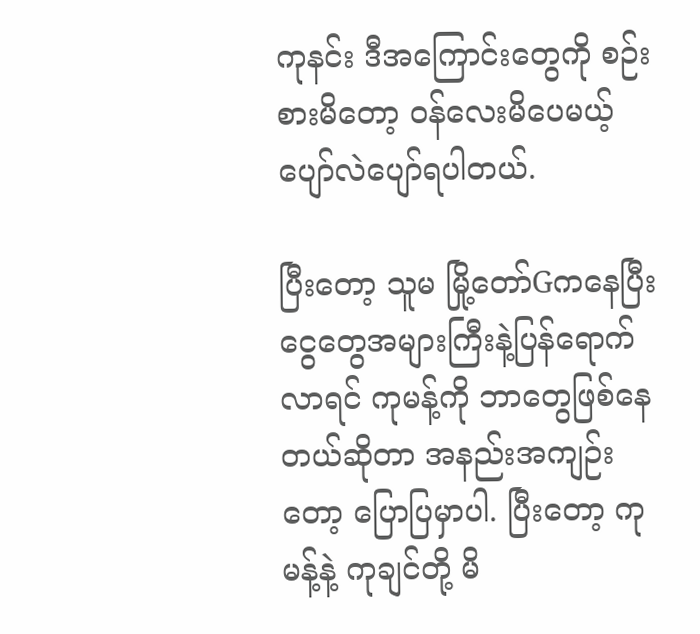ကုနင်း ဒီအကြောင်းတွေကို စဉ်းစားမိတော့ ဝန်လေးမိပေမယ့် ပျော်လဲပျော်ရပါတယ်.

ပြီးတော့ သူမ မြို့တော်Gကနေပြီး ငွေတွေအများကြီးနဲ့ပြန်ရောက်လာရင် ကုမန့်ကို ဘာတွေဖြစ်နေတယ်ဆိုတာ အနည်းအကျဉ်းတော့ ပြောပြမှာပါ. ပြီးတော့ ကုမန့်နဲ့ ကုချင်တို့ မိ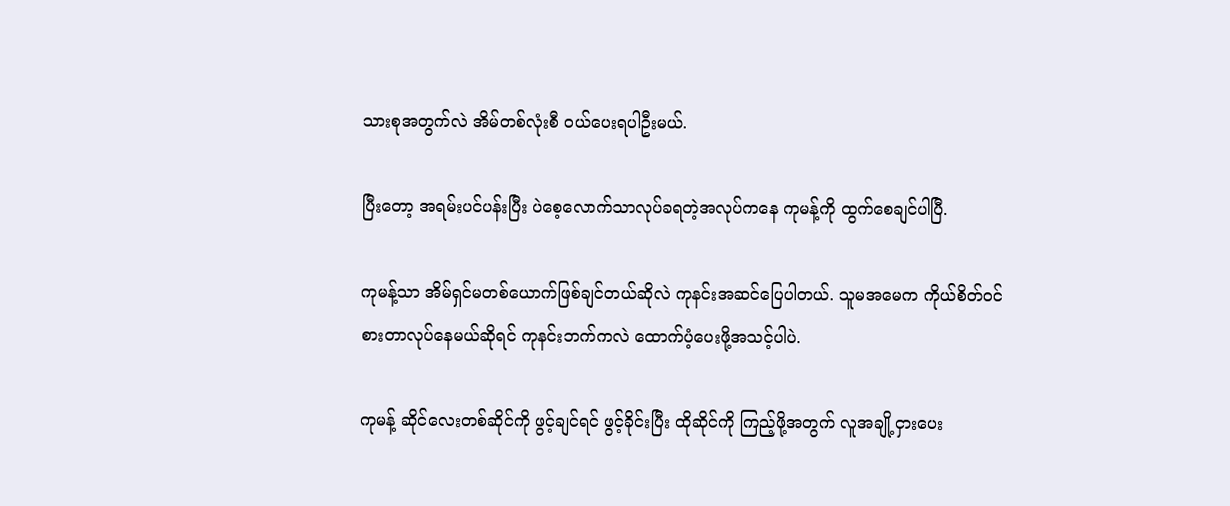သားစုအတွက်လဲ အိမ်တစ်လုံးစီ ဝယ်ပေးရပါဦးမယ်.

ပြီးတော့ အရမ်းပင်ပန်းပြီး ပဲစေ့လောက်သာလုပ်ခရတဲ့အလုပ်ကနေ ကုမန့်ကို ထွက်စေချင်ပါပြီ.

ကုမန့်သာ အိမ်ရှင်မတစ်ယောက်ဖြစ်ချင်တယ်ဆိုလဲ ကုနင်းအဆင်ပြေပါတယ်. သူမအမေက ကိုယ်စိတ်ဝင်စားတာလုပ်နေမယ်ဆိုရင် ကုနင်းဘက်ကလဲ ထောက်ပံ့ပေးဖို့အသင့်ပါပဲ.

ကုမန့် ဆိုင်လေးတစ်ဆိုင်ကို ဖွင့်ချင်ရင် ဖွင့်ခိုင်းပြီး ထိုဆိုင်ကို ကြည့်ဖို့အတွက် လူအချို့ငှားပေး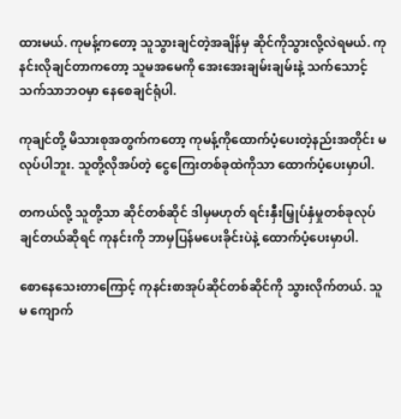ထားမယ်. ကုမန့်ကတော့ သူသွားချင်တဲ့အချိန်မှ ဆိုင်ကိုသွားလို့လဲရမယ်. ကုနင်းလိုချင်တာကတော့ သူမအမေကို အေးအေးချမ်းချမ်းနဲ့ သက်သောင့်သက်သာဘဝမှာ နေစေချင်ရုံပါ.

ကုချင်တို့ မိသားစုအတွက်ကတော့ ကုမန့်ကိုထောက်ပံ့ပေးတဲ့နည်းအတိုင်း မလုပ်ပါဘူး. သူတို့လိုအပ်တဲ့ ငွေကြေးတစ်ခုထဲကိုသာ ထောက်ပံ့ပေးမှာပါ.

တကယ်လို့ သူတို့သာ ဆိုင်တစ်ဆိုင် ဒါမှမဟုတ် ရင်းနှီးမြှုပ်နှံမှုတစ်ခုလုပ်ချင်တယ်ဆိုရင် ကုနင်းကို ဘာမှပြန်မပေးခိုင်းပဲနဲ့ ထောက်ပံ့ပေးမှာပါ.

စောနေသေးတာကြောင့် ကုနင်းစာအုပ်ဆိုင်တစ်ဆိုင်ကို သွားလိုက်တယ်. သူမ ကျောက်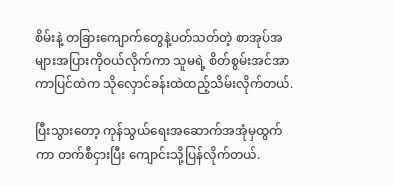စိမ်းနဲ့ တခြားကျောက်တွေနဲ့ပတ်သတ်တဲ့ စာအုပ်အများအပြားကိုဝယ်လိုက်ကာ သူမရဲ့ စိတ်စွမ်းအင်အာကာပြင်ထဲက သိုလှောင်ခန်းထဲထည့်သိမ်းလိုက်တယ်.

ပြီးသွားတော့ ကုန်သွယ်ရေးအဆောက်အအုံမှထွက်ကာ တက်စီငှားပြီး ကျောင်းသို့ပြန်လိုက်တယ်.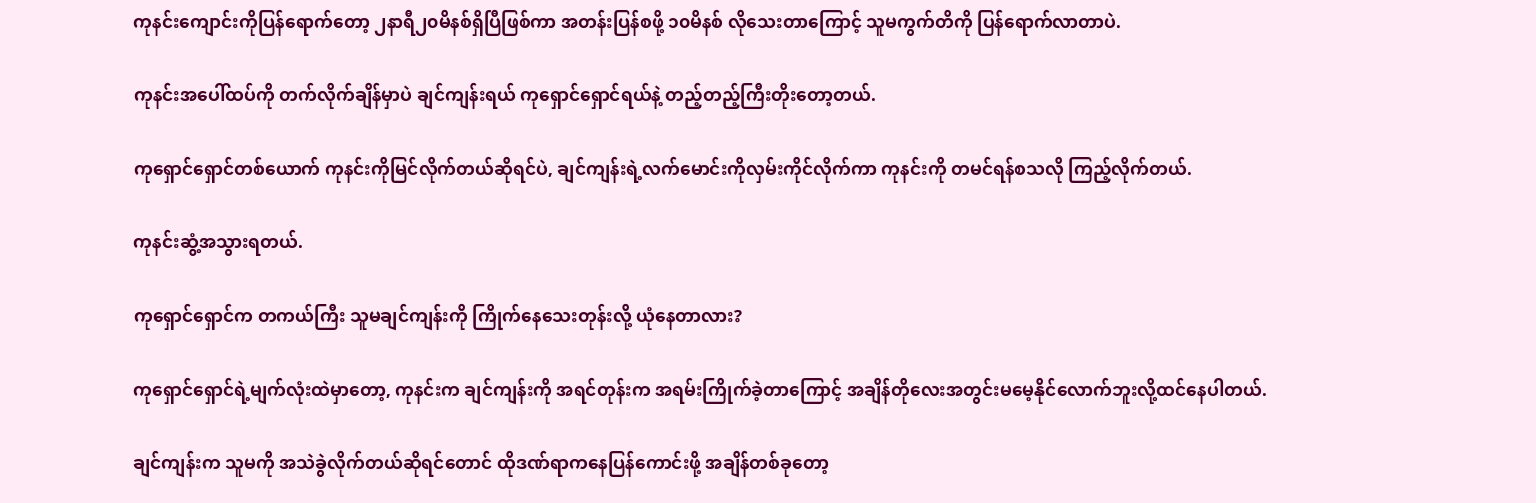ကုနင်းကျောင်းကိုပြန်ရောက်တော့ ၂နာရီ၂၀မိနစ်ရှိပြီဖြစ်ကာ အတန်းပြန်စဖို့ ၁၀မိနစ် လိုသေးတာကြောင့် သူမကွက်တိကို ပြန်ရောက်လာတာပဲ.

ကုနင်းအပေါ်ထပ်ကို တက်လိုက်ချိန်မှာပဲ ချင်ကျန်းရယ် ကုရှောင်ရှောင်ရယ်နဲ့ တည့်တည့်ကြီးတိုးတော့တယ်.

ကုရှောင်ရှောင်တစ်ယောက် ကုနင်းကိုမြင်လိုက်တယ်ဆိုရင်ပဲ, ချင်ကျန်းရဲ့လက်မောင်းကိုလှမ်းကိုင်လိုက်ကာ ကုနင်းကို တမင်ရန်စသလို ကြည့်လိုက်တယ်.

ကုနင်းဆွံ့အသွားရတယ်.

ကုရှောင်ရှောင်က တကယ်ကြီး သူမချင်ကျန်းကို ကြိုက်နေသေးတုန်းလို့ ယုံနေတာလား?

ကုရှောင်ရှောင်ရဲ့မျက်လုံးထဲမှာတော့, ကုနင်းက ချင်ကျန်းကို အရင်တုန်းက အရမ်းကြိုက်ခဲ့တာကြောင့် အချိန်တိုလေးအတွင်းမမေ့နိုင်လောက်ဘူးလို့ထင်နေပါတယ်.

ချင်ကျန်းက သူမကို အသဲခွဲလိုက်တယ်ဆိုရင်တောင် ထိုဒဏ်ရာကနေပြန်ကောင်းဖို့ အချိန်တစ်ခုတော့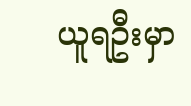ယူရဦးမှာ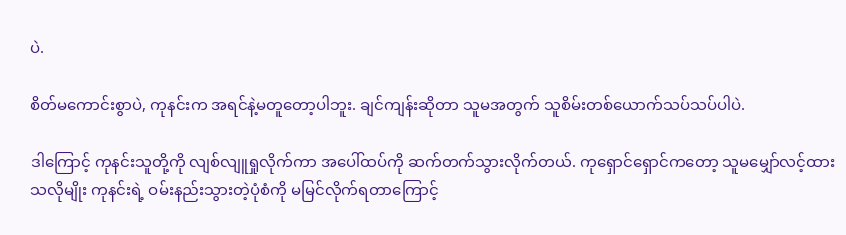ပဲ.

စိတ်မကောင်းစွာပဲ, ကုနင်းက အရင်နဲ့မတူတော့ပါဘူး. ချင်ကျန်းဆိုတာ သူမအတွက် သူစိမ်းတစ်ယောက်သပ်သပ်ပါပဲ.

ဒါကြောင့် ကုနင်းသူတို့ကို လျစ်လျူရှုလိုက်ကာ အပေါ်ထပ်ကို ဆက်တက်သွားလိုက်တယ်. ကုရှောင်ရှောင်ကတော့ သူမမျှော်လင့်ထားသလိုမျိုး ကုနင်းရဲ့ ဝမ်းနည်းသွားတဲ့ပုံစံကို မမြင်လိုက်ရတာကြောင့်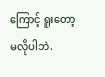ကြောင့် ရူးတော့မလိုပါဘဲ.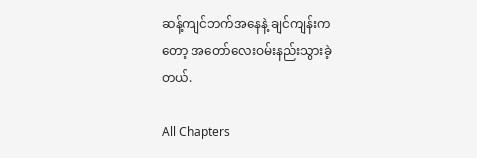ဆန့်ကျင်ဘက်အနေနဲ့ ချင်ကျန်းကတော့ အတော်လေးဝမ်းနည်းသွားခဲ့တယ်.

All Chapters